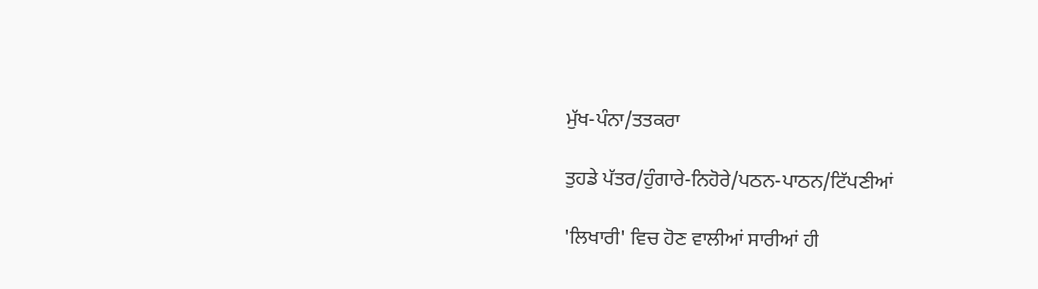ਮੁੱਖ-ਪੰਨਾ/ਤਤਕਰਾ

ਤੁਹਡੇ ਪੱਤਰ/ਹੁੰਗਾਰੇ-ਨਿਹੋਰੇ/ਪਠਨ-ਪਾਠਨ/ਟਿੱਪਣੀਆਂ

'ਲਿਖਾਰੀ' ਵਿਚ ਹੋਣ ਵਾਲੀਆਂ ਸਾਰੀਆਂ ਹੀ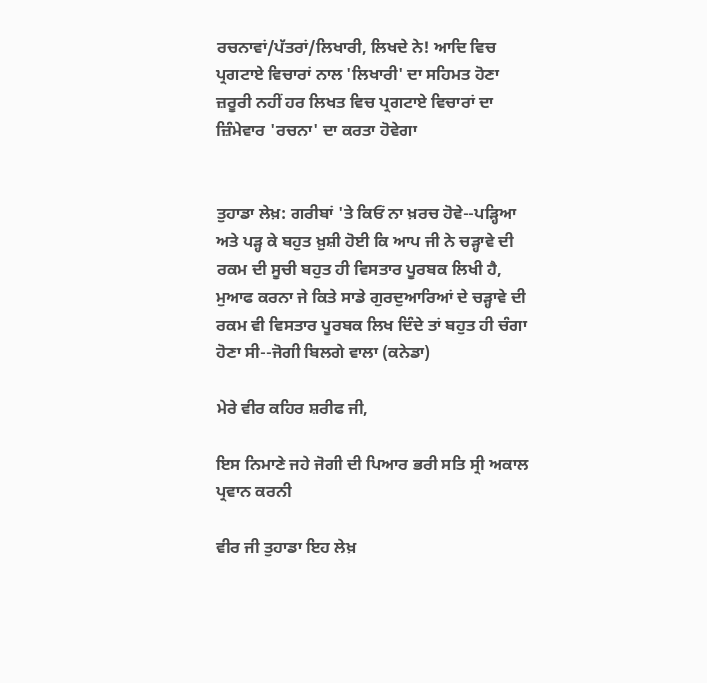ਰਚਨਾਵਾਂ/ਪੱਤਰਾਂ/ਲਿਖਾਰੀ, ਲਿਖਦੇ ਨੇ! ਆਦਿ ਵਿਚ ਪ੍ਰਗਟਾਏ ਵਿਚਾਰਾਂ ਨਾਲ 'ਲਿਖਾਰੀ' ਦਾ ਸਹਿਮਤ ਹੋਣਾ ਜ਼ਰੂਰੀ ਨਹੀਂ ਹਰ ਲਿਖਤ ਵਿਚ ਪ੍ਰਗਟਾਏ ਵਿਚਾਰਾਂ ਦਾ ਜ਼ਿੰਮੇਵਾਰ 'ਰਚਨਾ' ਦਾ ਕਰਤਾ ਹੋਵੇਗਾ


ਤੁਹਾਡਾ ਲੇਖ਼: ਗਰੀਬਾਂ 'ਤੇ ਕਿਓਂ ਨਾ ਖ਼ਰਚ ਹੋਵੇ--ਪੜ੍ਹਿਆ ਅਤੇ ਪੜ੍ਹ ਕੇ ਬਹੁਤ ਖ਼ੁਸ਼ੀ ਹੋਈ ਕਿ ਆਪ ਜੀ ਨੇ ਚੜ੍ਹਾਵੇ ਦੀ ਰਕਮ ਦੀ ਸੂਚੀ ਬਹੁਤ ਹੀ ਵਿਸਤਾਰ ਪੂਰਬਕ ਲਿਖੀ ਹੈ, ਮੁਆਫ ਕਰਨਾ ਜੇ ਕਿਤੇ ਸਾਡੇ ਗੁਰਦੁਆਰਿਆਂ ਦੇ ਚੜ੍ਹਾਵੇ ਦੀ ਰਕਮ ਵੀ ਵਿਸਤਾਰ ਪੂਰਬਕ ਲਿਖ ਦਿੰਦੇ ਤਾਂ ਬਹੁਤ ਹੀ ਚੰਗਾ ਹੋਣਾ ਸੀ--ਜੋਗੀ ਬਿਲਗੇ ਵਾਲਾ (ਕਨੇਡਾ)

ਮੇਰੇ ਵੀਰ ਕਹਿਰ ਸ਼ਰੀਫ ਜੀ,

ਇਸ ਨਿਮਾਣੇ ਜਹੇ ਜੋਗੀ ਦੀ ਪਿਆਰ ਭਰੀ ਸਤਿ ਸ੍ਰੀ ਅਕਾਲ ਪ੍ਰਵਾਨ ਕਰਨੀ

ਵੀਰ ਜੀ ਤੁਹਾਡਾ ਇਹ ਲੇਖ਼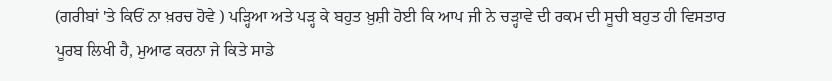(ਗਰੀਬਾਂ 'ਤੇ ਕਿਓਂ ਨਾ ਖ਼ਰਚ ਹੋਵੇ ) ਪੜ੍ਹਿਆ ਅਤੇ ਪੜ੍ਹ ਕੇ ਬਹੁਤ ਖ਼ੁਸ਼ੀ ਹੋਈ ਕਿ ਆਪ ਜੀ ਨੇ ਚੜ੍ਹਾਵੇ ਦੀ ਰਕਮ ਦੀ ਸੂਚੀ ਬਹੁਤ ਹੀ ਵਿਸਤਾਰ ਪੂਰਬ ਲਿਖੀ ਹੈ, ਮੁਆਫ ਕਰਨਾ ਜੇ ਕਿਤੇ ਸਾਡੇ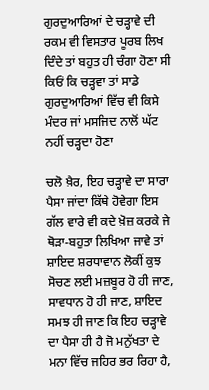ਗੁਰਦੁਆਰਿਆਂ ਦੇ ਚੜ੍ਹਾਵੇ ਦੀ ਰਕਮ ਵੀ ਵਿਸਤਾਰ ਪੂਰਬ ਲਿਖ ਦਿੰਦੇ ਤਾਂ ਬਹੁਤ ਹੀ ਚੰਗਾ ਹੋਣਾ ਸੀ ਕਿਓਂ ਕਿ ਚੜ੍ਹਵਾ ਤਾਂ ਸਾਡੇ ਗੁਰਦੁਆਰਿਆਂ ਵਿੱਚ ਵੀ ਕਿਸੇ ਮੰਦਰ ਜਾਂ ਮਸਜਿਦ ਨਾਲੋਂ ਘੱਟ ਨਹੀਂ ਚੜ੍ਹਦਾ ਹੋਣਾ

ਚਲੋ ਖ਼ੈਰ, ਇਹ ਚੜ੍ਹਾਵੇ ਦਾ ਸਾਰਾ ਪੈਸਾ ਜਾਂਦਾ ਕਿੱਥੇ ਹੋਵੇਗਾ ਇਸ ਗੱਲ ਵਾਰੇ ਵੀ ਕਦੇ ਖ਼ੋਜ਼ ਕਰਕੇ ਜੇ ਥੋੜਾ-ਬਹੁਤਾ ਲਿਖਿਆ ਜਾਵੇ ਤਾਂ ਸ਼ਾਇਦ ਸ਼ਰਧਾਵਾਨ ਲੋਕੀਂ ਕੁਝ ਸੋਚਣ ਲਈ ਮਜ਼ਬੂਰ ਹੋ ਹੀ ਜਾਣ, ਸਾਵਧਾਨ ਹੋ ਹੀ ਜਾਣ, ਸ਼ਾਇਦ ਸਮਝ ਹੀ ਜਾਣ ਕਿ ਇਹ ਚੜ੍ਹਾਵੇ ਦਾ ਪੈਸਾ ਹੀ ਹੈ ਜੋ ਮਨੁੱਖਤਾ ਦੇ ਮਨਾ ਵਿੱਚ ਜਹਿਰ ਭਰ ਰਿਹਾ ਹੈ,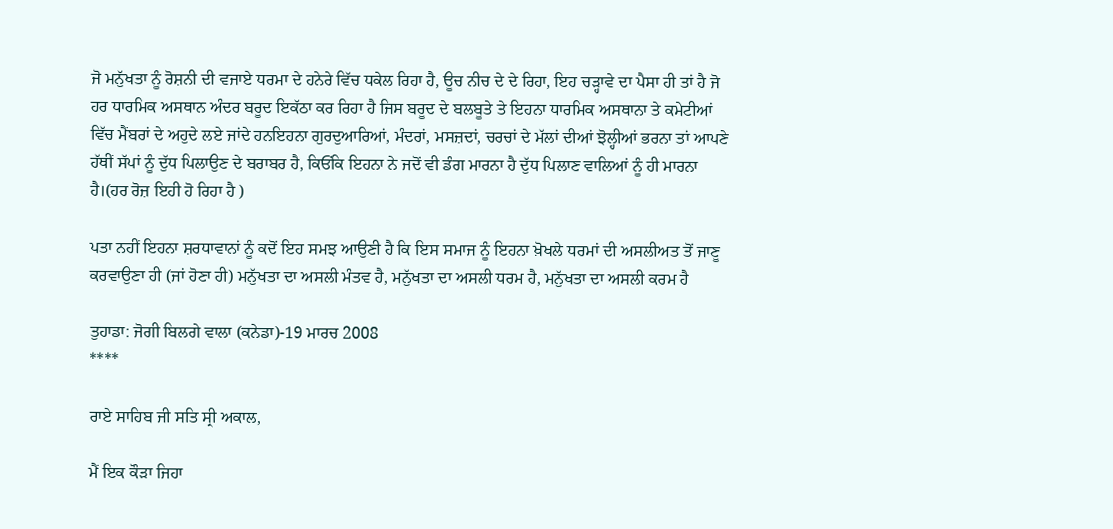ਜੋ ਮਨੁੱਖਤਾ ਨੂੰ ਰੋਸ਼ਨੀ ਦੀ ਵਜਾਏ ਧਰਮਾ ਦੇ ਹਨੇਰੇ ਵਿੱਚ ਧਕੇਲ ਰਿਹਾ ਹੈ, ਊਚ ਨੀਚ ਦੇ ਦੇ ਰਿਹਾ, ਇਹ ਚੜ੍ਹਾਵੇ ਦਾ ਪੈਸਾ ਹੀ ਤਾਂ ਹੈ ਜੋ ਹਰ ਧਾਰਮਿਕ ਅਸਥਾਨ ਅੰਦਰ ਬਰੂਦ ਇਕੱਠਾ ਕਰ ਰਿਹਾ ਹੈ ਜਿਸ ਬਰੂਦ ਦੇ ਬਲਬੂਤੇ ਤੇ ਇਹਨਾ ਧਾਰਮਿਕ ਅਸਥਾਨਾ ਤੇ ਕਮੇਟੀਆਂ ਵਿੱਚ ਮੈਂਬਰਾਂ ਦੇ ਅਹੁਦੇ ਲਏ ਜਾਂਦੇ ਹਨਇਹਨਾ ਗੁਰਦੁਆਰਿਆਂ, ਮੰਦਰਾਂ, ਮਸਜ਼ਦਾਂ, ਚਰਚਾਂ ਦੇ ਮੱਲਾਂ ਦੀਆਂ ਝੋਲ੍ਹੀਆਂ ਭਰਨਾ ਤਾਂ ਆਪਣੇ ਹੱਥੀਂ ਸੱਪਾਂ ਨੂੰ ਦੁੱਧ ਪਿਲਾਉਣ ਦੇ ਬਰਾਬਰ ਹੈ, ਕਿਓਂਕਿ ਇਹਨਾ ਨੇ ਜਦੋਂ ਵੀ ਡੰਗ ਮਾਰਨਾ ਹੈ ਦੁੱਧ ਪਿਲਾਣ ਵਾਲਿਆਂ ਨੂੰ ਹੀ ਮਾਰਨਾ ਹੈ।(ਹਰ ਰੋਜ਼ ਇਹੀ ਹੋ ਰਿਹਾ ਹੈ )

ਪਤਾ ਨਹੀਂ ਇਹਨਾ ਸ਼ਰਧਾਵਾਨਾਂ ਨੂੰ ਕਦੋਂ ਇਹ ਸਮਝ ਆਉਣੀ ਹੈ ਕਿ ਇਸ ਸਮਾਜ ਨੂੰ ਇਹਨਾ ਖ਼ੋਖਲੇ ਧਰਮਾਂ ਦੀ ਅਸਲੀਅਤ ਤੋਂ ਜਾਣੂ ਕਰਵਾਉਣਾ ਹੀ (ਜਾਂ ਹੋਣਾ ਹੀ) ਮਨੁੱਖਤਾ ਦਾ ਅਸਲੀ ਮੰਤਵ ਹੈ, ਮਨੁੱਖਤਾ ਦਾ ਅਸਲੀ ਧਰਮ ਹੈ, ਮਨੁੱਖਤਾ ਦਾ ਅਸਲੀ ਕਰਮ ਹੈ

ਤੁਹਾਡਾ: ਜੋਗੀ ਬਿਲਗੇ ਵਾਲਾ (ਕਨੇਡਾ)-19 ਮਾਰਚ 2008
****

ਰਾਏ ਸਾਹਿਬ ਜੀ ਸਤਿ ਸ੍ਰੀ ਅਕਾਲ,

ਮੈਂ ਇਕ ਕੌੜਾ ਜਿਹਾ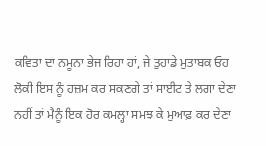ਕਵਿਤਾ ਦਾ ਨਮੂਨਾ ਭੇਜ ਰਿਹਾ ਹਾਂ, ਜੇ ਤੁਹਾਡੇ ਮੁਤਾਬਕ ਓਹ ਲੋਕੀ ਇਸ ਨੂੰ ਹਜ਼ਮ ਕਰ ਸਕਣਗੇ ਤਾਂ ਸਾਈਟ ਤੇ ਲਗਾ ਦੇਣਾ ਨਹੀਂ ਤਾਂ ਮੈਨੂੰ ਇਕ ਹੋਰ ਕਮਲ੍ਹਾ ਸਮਝ ਕੇ ਮੁਆਫ਼ ਕਰ ਦੇਣਾ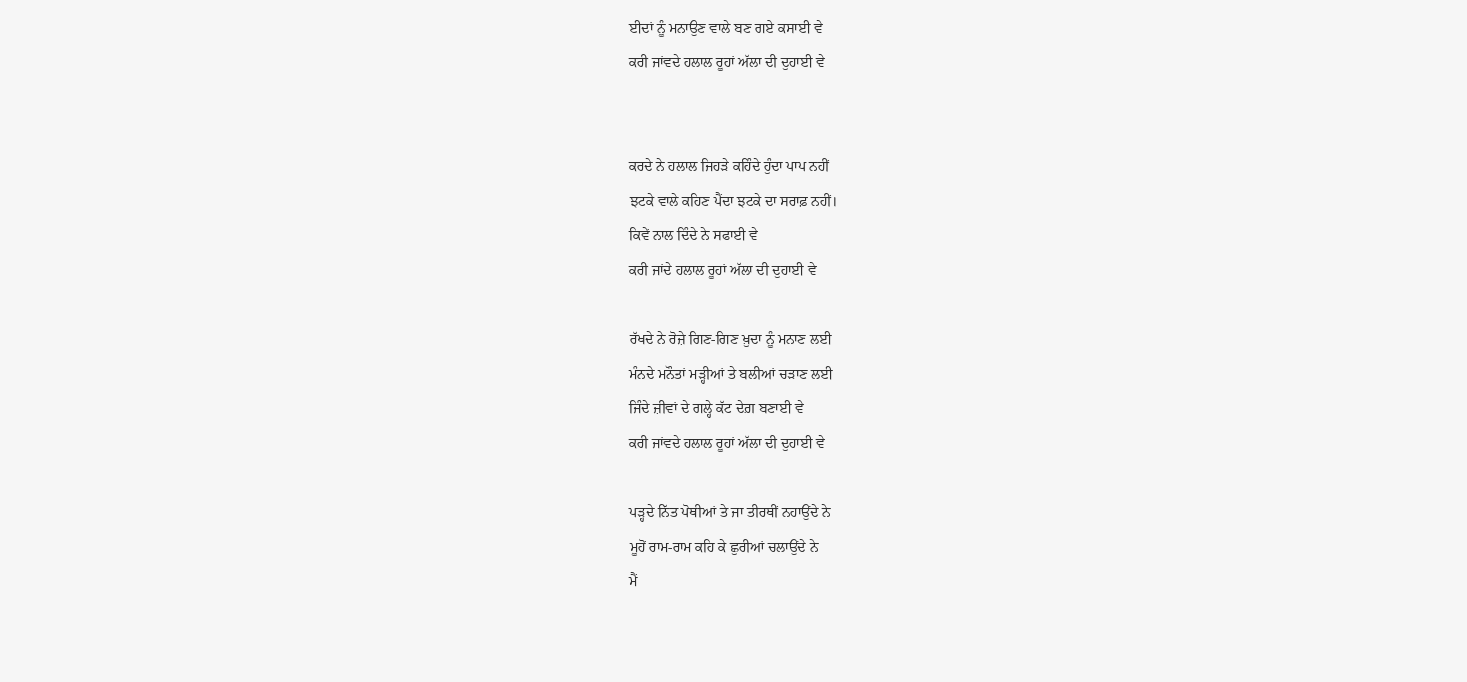ਈਦਾਂ ਨੂੰ ਮਨਾਉਣ ਵਾਲੇ ਬਣ ਗਏ ਕਸਾਈ ਵੇ
ਕਰੀ ਜਾਂਵਦੇ ਹਲਾਲ ਰੂਹਾਂ ਅੱਲਾ ਦੀ ਦੁਹਾਈ ਵੇ


ਕਰਦੇ ਨੇ ਹਲਾਲ ਜਿਹੜੇ ਕਹਿੰਦੇ ਹੁੰਦਾ ਪਾਪ ਨਹੀਂ
ਝਟਕੇ ਵਾਲੇ ਕਹਿਣ ਪੈਂਦਾ ਝਟਕੇ ਦਾ ਸਰਾਫ਼ ਨਹੀਂ।
ਕਿਵੇਂ ਨਾਲ ਦਿੰਦੇ ਨੇ ਸਫਾਈ ਵੇ
ਕਰੀ ਜਾਂਦੇ ਹਲਾਲ ਰੂਹਾਂ ਅੱਲਾ ਦੀ ਦੁਹਾਈ ਵੇ

ਰੱਖਦੇ ਨੇ ਰੋਜ਼ੇ ਗਿਣ-ਗਿਣ ਖ਼ੁਦਾ ਨੂੰ ਮਨਾਣ ਲਈ
ਮੰਨਦੇ ਮਨੌਤਾਂ ਮੜ੍ਹੀਆਂ ਤੇ ਬਲੀਆਂ ਚੜਾਣ ਲਈ
ਜਿੰਦੇ ਜ਼ੀਵਾਂ ਦੇ ਗਲ੍ਹੇ ਕੱਟ ਦੇਗ਼ ਬਣਾਈ ਵੇ
ਕਰੀ ਜਾਂਵਦੇ ਹਲਾਲ ਰੂਹਾਂ ਅੱਲਾ ਦੀ ਦੁਹਾਈ ਵੇ

ਪੜ੍ਹਦੇ ਨਿੱਤ ਪੋਥੀਆਂ ਤੇ ਜਾ ਤੀਰਥੀਂ ਨਹਾਉਂਦੇ ਨੇ
ਮੂਹੋਂ ਰਾਮ-ਰਾਮ ਕਹਿ ਕੇ ਛੁਰੀਆਂ ਚਲਾਉਂਦੇ ਨੇ
ਮੈਂ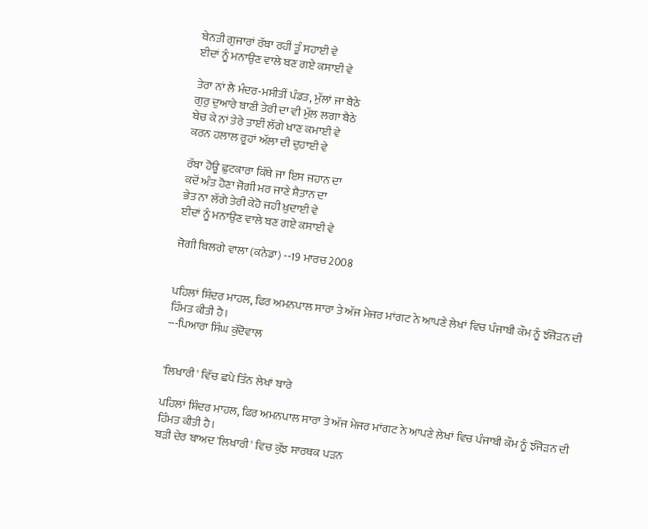ਬੇਨਤੀ ਗੁਜਾਰਾਂ ਰੱਬਾ ਰਹੀਂ ਤੂੰ ਸਹਾਈ ਵੇ
ਈਦਾਂ ਨੂੰ ਮਨਾਉਣ ਵਾਲੇ ਬਣ ਗਏ ਕਸਾਈ ਵੇ

ਤੇਰਾ ਨਾਂ ਲੈ ਮੰਦਰ-ਮਸੀਤੀਂ ਪੰਡਤ, ਮੁੱਲਾਂ ਜਾ ਬੈਠੇ
ਗੁਰੁ ਦੁਆਰੇ ਬਾਣੀ ਤੇਰੀ ਦਾ ਵੀ ਮੁੱਲ ਲਗਾ ਬੈਠੇ
ਬੇਚ ਕੇ ਨਾਂ ਤੇਰੇ ਤਾਈਂ ਲੱਗੇ ਖਾਣ ਕਮਾਈ ਵੇ
ਕਰਨ ਹਲਾਲ ਰੂਹਾਂ ਅੱਲਾ ਦੀ ਦੁਹਾਈ ਵੇ

ਰੱਬਾ ਹੋਊ ਛੁਟਕਾਰਾ ਕਿੱਥੇ ਜਾ ਇਸ ਜਹਾਨ ਦਾ
ਕਦੋਂ ਅੰਤ ਹੋਣਾ ਜੋਗੀ ਮਰ ਜਾਣੇ ਸ਼ੈਤਾਨ ਦਾ
ਭੇਤ ਨਾ ਲੱਗੇ ਤੇਰੀ ਕੇਹੋ ਜਹੀ ਖ਼ੁਦਾਈ ਵੇ
ਈਦਾਂ ਨੂੰ ਮਨਾਉਣ ਵਾਲੇ ਬਣ ਗਏ ਕਸਾਈ ਵੇ

ਜੋਗੀ ਬਿਲਗੇ ਵਾਲਾ (ਕਨੇਡਾ) --19 ਮਾਰਚ 2008


ਪਹਿਲਾਂ ਸ਼ਿੰਦਰ ਮਾਹਲ, ਫਿਰ ਅਮਨਪਾਲ ਸਾਰਾ ਤੇ ਅੱਜ ਮੇਜਰ ਮਾਂਗਟ ਨੇ ਆਪਣੇ ਲੇਖਾਂ ਵਿਚ ਪੰਜਾਬੀ ਕੌਮ ਨੂੰ ਝੰਜੋੜਨ ਦੀ ਹਿੰਮਤ ਕੀਤੀ ਹੈ।
---ਪਿਆਰਾ ਸਿੰਘ ਕੁੱਦੋਵਾਲ


'ਲਿਖਾਰੀ' ਵਿੱਚ ਛਪੇ ਤਿੰਨ ਲੇਖਾਂ ਬਾਰੇ

ਪਹਿਲਾਂ ਸ਼ਿੰਦਰ ਮਾਹਲ, ਫਿਰ ਅਮਨਪਾਲ ਸਾਰਾ ਤੇ ਅੱਜ ਮੇਜਰ ਮਾਂਗਟ ਨੇ ਆਪਣੇ ਲੇਖਾਂ ਵਿਚ ਪੰਜਾਬੀ ਕੌਮ ਨੂੰ ਝੰਜੋੜਨ ਦੀ ਹਿੰਮਤ ਕੀਤੀ ਹੈ।
ਬੜੀ ਦੇਰ ਬਾਅਦ 'ਲਿਖਾਰੀ' ਵਿਚ ਕੁੱਝ ਸਾਰਥਕ ਪੜਨ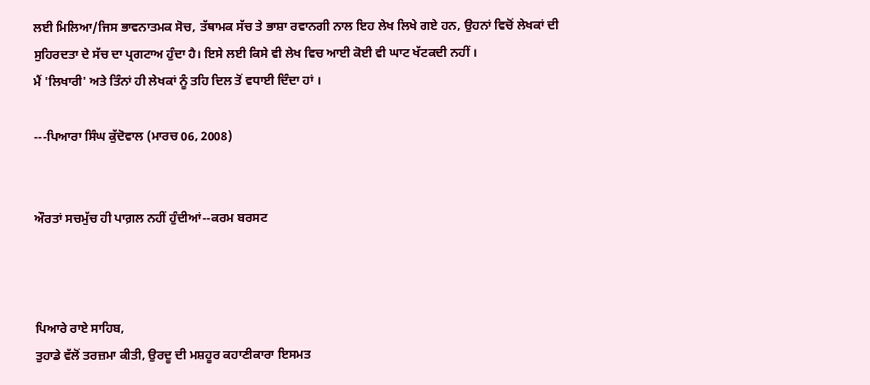ਲਈ ਮਿਲਿਆ/ਜਿਸ ਭਾਵਨਾਤਮਕ ਸੋਚ, ਤੱਥਾਮਕ ਸੱਚ ਤੇ ਭਾਸ਼ਾ ਰਵਾਨਗੀ ਨਾਲ ਇਹ ਲੇਖ ਲਿਖੇ ਗਏ ਹਨ, ਉਹਨਾਂ ਵਿਚੋਂ ਲੇਖਕਾਂ ਦੀ ਸੁਹਿਰਦਤਾ ਦੇ ਸੱਚ ਦਾ ਪ੍ਰਗਟਾਅ ਹੁੰਦਾ ਹੈ। ਇਸੇ ਲਈ ਕਿਸੇ ਵੀ ਲੇਖ ਵਿਚ ਆਈ ਕੋਈ ਵੀ ਘਾਟ ਖੱਟਕਦੀ ਨਹੀਂ ।
ਮੈਂ 'ਲਿਖਾਰੀ' ਅਤੇ ਤਿੰਨਾਂ ਹੀ ਲੇਖਕਾਂ ਨੂੰ ਤਹਿ ਦਿਲ ਤੋਂ ਵਧਾਈ ਦਿੰਦਾ ਹਾਂ ।

---ਪਿਆਰਾ ਸਿੰਘ ਕੁੱਦੋਵਾਲ (ਮਾਰਚ 06, 2008)


ਔਰਤਾਂ ਸਚਮੁੱਚ ਹੀ ਪਾਗ਼ਲ ਨਹੀਂ ਹੁੰਦੀਆਂ--ਕਰਮ ਬਰਸਟ



ਪਿਆਰੇ ਰਾਏ ਸਾਹਿਬ,
ਤੁਹਾਡੇ ਵੱਲੋਂ ਤਰਜ਼ਮਾ ਕੀਤੀ, ਉਰਦੂ ਦੀ ਮਸ਼ਹੂਰ ਕਹਾਣੀਕਾਰਾ ਇਸਮਤ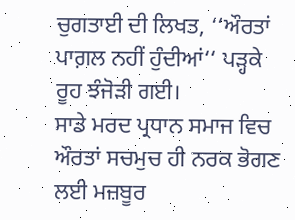ਚੁਗਤਾਈ ਦੀ ਲਿਖਤ, ‘‘ਔਰਤਾਂ ਪਾਗ਼ਲ ਨਹੀਂ ਹੁੰਦੀਆਂ‘‘ ਪੜ੍ਹਕੇ ਰੂਹ ਝੰਜੋੜੀ ਗਈ।
ਸਾਡੇ ਮਰਦ ਪ੍ਰਧਾਨ ਸਮਾਜ ਵਿਚ ਔਰਤਾਂ ਸਚਮੁਚ ਹੀ ਨਰਕ ਭੋਗਣ ਲਈ ਮਜ਼ਬੂਰ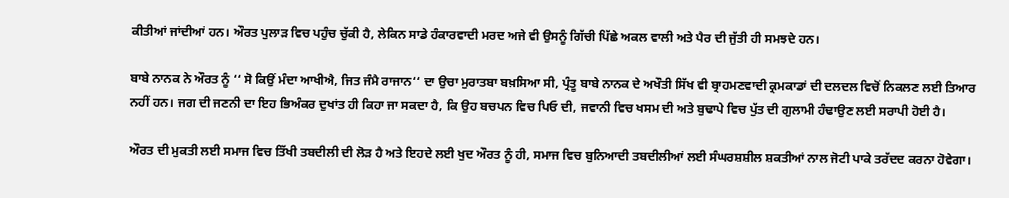ਕੀਤੀਆਂ ਜਾਂਦੀਆਂ ਹਨ। ਔਰਤ ਪੁਲਾੜ ਵਿਚ ਪਹੁੰਚ ਚੁੱਕੀ ਹੈ, ਲੇਕਿਨ ਸਾਡੇ ਹੰਕਾਰਵਾਦੀ ਮਰਦ ਅਜੇ ਵੀ ਉਸਨੂੰ ਗਿੱਚੀ ਪਿੱਛੇ ਅਕਲ ਵਾਲੀ ਅਤੇ ਪੈਰ ਦੀ ਜੁੱਤੀ ਹੀ ਸਮਝਦੇ ਹਨ।

ਬਾਬੇ ਨਾਨਕ ਨੇ ਔਰਤ ਨੂੰ ‘‘ ਸੋ ਕਿਉਂ ਮੰਦਾ ਆਖੀਐ, ਜਿਤ ਜੰਮੈ ਰਾਜਾਨ‘‘ ਦਾ ਉਚਾ ਮੁਰਾਤਬਾ ਬਖ਼ਸਿਆ ਸੀ, ਪ੍ਰੰਤੂ ਬਾਬੇ ਨਾਨਕ ਦੇ ਅਖੌਤੀ ਸਿੱਖ ਵੀ ਬ੍ਰਾਹਮਣਵਾਦੀ ਕ੍ਰਮਕਾਡਾਂ ਦੀ ਦਲਦਲ ਵਿਚੋਂ ਨਿਕਲਣ ਲਈ ਤਿਆਰ ਨਹੀਂ ਹਨ। ਜਗ ਦੀ ਜਣਨੀ ਦਾ ਇਹ ਭਿਅੰਕਰ ਦੁਖਾਂਤ ਹੀ ਕਿਹਾ ਜਾ ਸਕਦਾ ਹੈ, ਕਿ ਉਹ ਬਚਪਨ ਵਿਚ ਪਿਓ ਦੀ, ਜਵਾਨੀ ਵਿਚ ਖਸਮ ਦੀ ਅਤੇ ਬੁਢਾਪੇ ਵਿਚ ਪੁੱਤ ਦੀ ਗੁਲਾਮੀ ਹੰਢਾਉਣ ਲਈ ਸਰਾਪੀ ਹੋਈ ਹੈ।

ਔਰਤ ਦੀ ਮੁਕਤੀ ਲਈ ਸਮਾਜ ਵਿਚ ਤਿੱਖੀ ਤਬਦੀਲੀ ਦੀ ਲੋੜ ਹੈ ਅਤੇ ਇਹਦੇ ਲਈ ਖੁਦ ਔਰਤ ਨੂੰ ਹੀ, ਸਮਾਜ ਵਿਚ ਬੁਨਿਆਦੀ ਤਬਦੀਲੀਆਂ ਲਈ ਸੰਘਰਸ਼ਸ਼ੀਲ ਸ਼ਕਤੀਆਂ ਨਾਲ ਜੋਟੀ ਪਾਕੇ ਤਰੱਦਦ ਕਰਨਾ ਹੋਵੇਗਾ।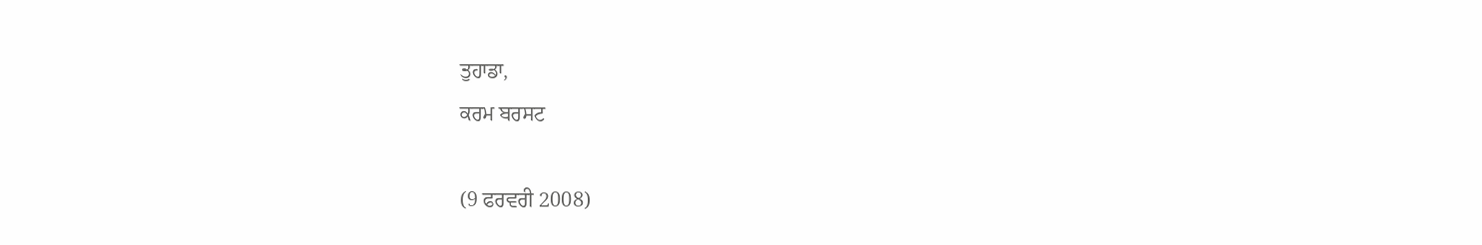ਤੁਹਾਡਾ,
ਕਰਮ ਬਰਸਟ

(9 ਫਰਵਰੀ 2008)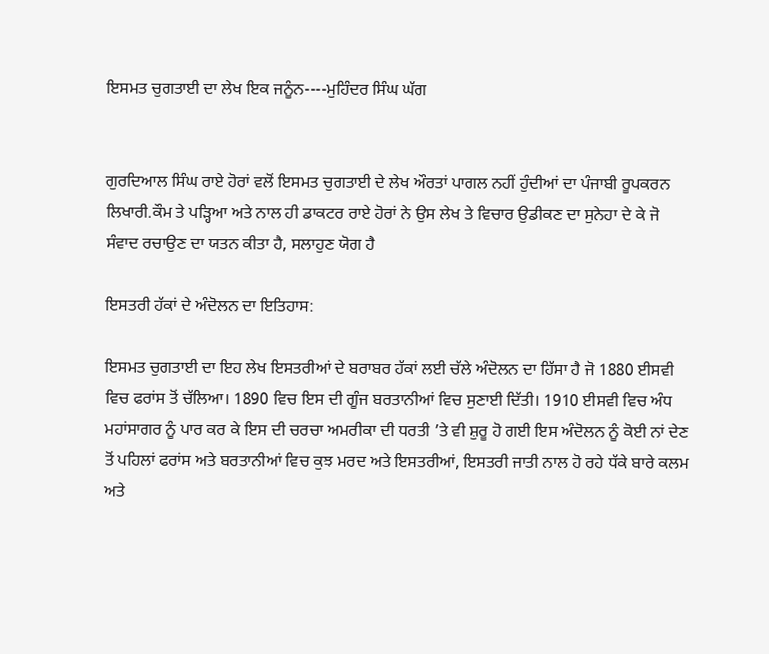ਇਸਮਤ ਚੁਗਤਾਈ ਦਾ ਲੇਖ ਇਕ ਜਨੂੰਨ----ਮੁਹਿੰਦਰ ਸਿੰਘ ਘੱਗ


ਗੁਰਦਿਆਲ ਸਿੰਘ ਰਾਏ ਹੋਰਾਂ ਵਲੋਂ ਇਸਮਤ ਚੁਗਤਾਈ ਦੇ ਲੇਖ ਔਰਤਾਂ ਪਾਗਲ ਨਹੀਂ ਹੁੰਦੀਆਂ ਦਾ ਪੰਜਾਬੀ ਰੂਪਕਰਨ ਲਿਖਾਰੀ.ਕੌਮ ਤੇ ਪੜ੍ਹਿਆ ਅਤੇ ਨਾਲ ਹੀ ਡਾਕਟਰ ਰਾਏ ਹੋਰਾਂ ਨੇ ਉਸ ਲੇਖ ਤੇ ਵਿਚਾਰ ਉਡੀਕਣ ਦਾ ਸੁਨੇਹਾ ਦੇ ਕੇ ਜੋ ਸੰਵਾਦ ਰਚਾਉਣ ਦਾ ਯਤਨ ਕੀਤਾ ਹੈ, ਸਲਾਹੁਣ ਯੋਗ ਹੈ

ਇਸਤਰੀ ਹੱਕਾਂ ਦੇ ਅੰਦੋਲਨ ਦਾ ਇਤਿਹਾਸ:

ਇਸਮਤ ਚੁਗਤਾਈ ਦਾ ਇਹ ਲੇਖ ਇਸਤਰੀਆਂ ਦੇ ਬਰਾਬਰ ਹੱਕਾਂ ਲਈ ਚੱਲੇ ਅੰਦੋਲਨ ਦਾ ਹਿੱਸਾ ਹੈ ਜੋ 1880 ਈਸਵੀ ਵਿਚ ਫਰਾਂਸ ਤੋਂ ਚੱਲਿਆ। 1890 ਵਿਚ ਇਸ ਦੀ ਗੂੰਜ ਬਰਤਾਨੀਆਂ ਵਿਚ ਸੁਣਾਈ ਦਿੱਤੀ। 1910 ਈਸਵੀ ਵਿਚ ਅੰਧ ਮਹਾਂਸਾਗਰ ਨੂੰ ਪਾਰ ਕਰ ਕੇ ਇਸ ਦੀ ਚਰਚਾ ਅਮਰੀਕਾ ਦੀ ਧਰਤੀ ’ਤੇ ਵੀ ਸ਼ੁਰੂ ਹੋ ਗਈ ਇਸ ਅੰਦੋਲਨ ਨੂੰ ਕੋਈ ਨਾਂ ਦੇਣ ਤੋਂ ਪਹਿਲਾਂ ਫਰਾਂਸ ਅਤੇ ਬਰਤਾਨੀਆਂ ਵਿਚ ਕੁਝ ਮਰਦ ਅਤੇ ਇਸਤਰੀਆਂ, ਇਸਤਰੀ ਜਾਤੀ ਨਾਲ ਹੋ ਰਹੇ ਧੱਕੇ ਬਾਰੇ ਕਲਮ ਅਤੇ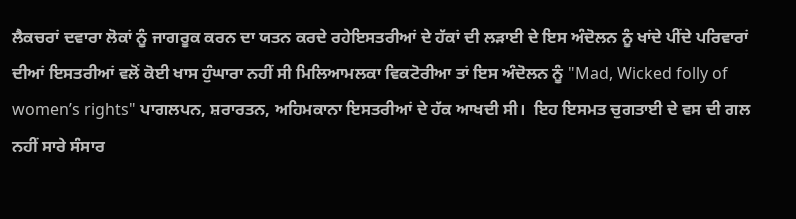ਲੈਕਚਰਾਂ ਦਵਾਰਾ ਲੋਕਾਂ ਨੂੰ ਜਾਗਰੂਕ ਕਰਨ ਦਾ ਯਤਨ ਕਰਦੇ ਰਹੇਇਸਤਰੀਆਂ ਦੇ ਹੱਕਾਂ ਦੀ ਲੜਾਈ ਦੇ ਇਸ ਅੰਦੋਲਨ ਨੂੰ ਖਾਂਦੇ ਪੀਂਦੇ ਪਰਿਵਾਰਾਂ ਦੀਆਂ ਇਸਤਰੀਆਂ ਵਲੋਂ ਕੋਈ ਖਾਸ ਹੁੰਘਾਰਾ ਨਹੀਂ ਸੀ ਮਿਲਿਆਮਲਕਾ ਵਿਕਟੋਰੀਆ ਤਾਂ ਇਸ ਅੰਦੋਲਨ ਨੂੰ "Mad, Wicked folly of women’s rights" ਪਾਗਲਪਨ, ਸ਼ਰਾਰਤਨ, ਅਹਿਮਕਾਨਾ ਇਸਤਰੀਆਂ ਦੇ ਹੱਕ ਆਖਦੀ ਸੀ।  ਇਹ ਇਸਮਤ ਚੁਗਤਾਈ ਦੇ ਵਸ ਦੀ ਗਲ ਨਹੀਂ ਸਾਰੇ ਸੰਸਾਰ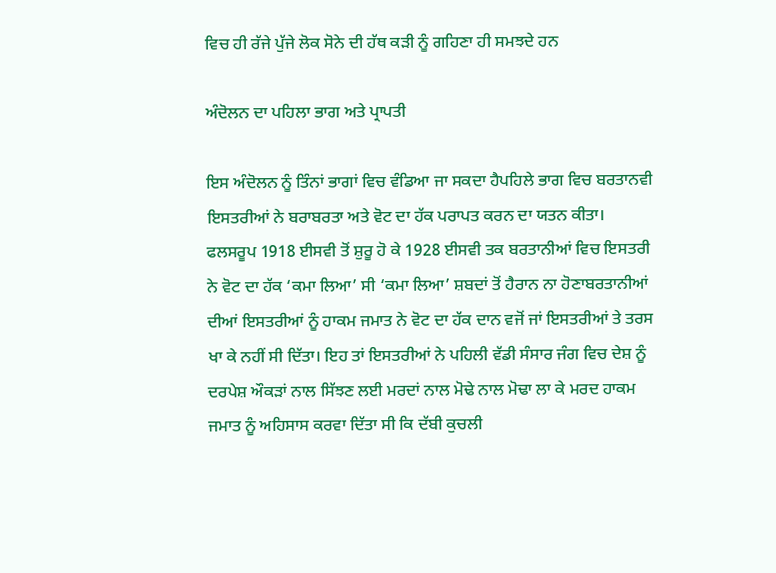ਵਿਚ ਹੀ ਰੱਜੇ ਪੁੱਜੇ ਲੋਕ ਸੋਨੇ ਦੀ ਹੱਥ ਕੜੀ ਨੂੰ ਗਹਿਣਾ ਹੀ ਸਮਝਦੇ ਹਨ

ਅੰਦੋਲਨ ਦਾ ਪਹਿਲਾ ਭਾਗ ਅਤੇ ਪ੍ਰਾਪਤੀ

ਇਸ ਅੰਦੋਲਨ ਨੂੰ ਤਿੰਨਾਂ ਭਾਗਾਂ ਵਿਚ ਵੰਡਿਆ ਜਾ ਸਕਦਾ ਹੈਪਹਿਲੇ ਭਾਗ ਵਿਚ ਬਰਤਾਨਵੀ ਇਸਤਰੀਆਂ ਨੇ ਬਰਾਬਰਤਾ ਅਤੇ ਵੋਟ ਦਾ ਹੱਕ ਪਰਾਪਤ ਕਰਨ ਦਾ ਯਤਨ ਕੀਤਾ। ਫਲਸਰੂਪ 1918 ਈਸਵੀ ਤੋਂ ਸ਼ੁਰੂ ਹੋ ਕੇ 1928 ਈਸਵੀ ਤਕ ਬਰਤਾਨੀਆਂ ਵਿਚ ਇਸਤਰੀ ਨੇ ਵੋਟ ਦਾ ਹੱਕ ‘ਕਮਾ ਲਿਆ’ ਸੀ ‘ਕਮਾ ਲਿਆ’ ਸ਼ਬਦਾਂ ਤੋਂ ਹੈਰਾਨ ਨਾ ਹੋਣਾਬਰਤਾਨੀਆਂ ਦੀਆਂ ਇਸਤਰੀਆਂ ਨੂੰ ਹਾਕਮ ਜਮਾਤ ਨੇ ਵੋਟ ਦਾ ਹੱਕ ਦਾਨ ਵਜੋਂ ਜਾਂ ਇਸਤਰੀਆਂ ਤੇ ਤਰਸ ਖਾ ਕੇ ਨਹੀਂ ਸੀ ਦਿੱਤਾ। ਇਹ ਤਾਂ ਇਸਤਰੀਆਂ ਨੇ ਪਹਿਲੀ ਵੱਡੀ ਸੰਸਾਰ ਜੰਗ ਵਿਚ ਦੇਸ਼ ਨੂੰ ਦਰਪੇਸ਼ ਔਕੜਾਂ ਨਾਲ ਸਿੱਝਣ ਲਈ ਮਰਦਾਂ ਨਾਲ ਮੋਢੇ ਨਾਲ ਮੋਢਾ ਲਾ ਕੇ ਮਰਦ ਹਾਕਮ ਜਮਾਤ ਨੂੰ ਅਹਿਸਾਸ ਕਰਵਾ ਦਿੱਤਾ ਸੀ ਕਿ ਦੱਬੀ ਕੁਚਲੀ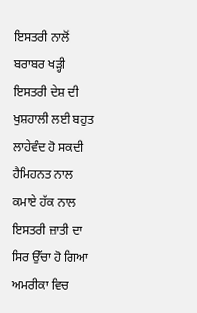ਇਸਤਰੀ ਨਾਲੋਂ ਬਰਾਬਰ ਖੜ੍ਹੀ ਇਸਤਰੀ ਦੇਸ਼ ਦੀ ਖੁਸ਼ਹਾਲੀ ਲਈ ਬਹੁਤ ਲਾਹੇਵੰਦ ਹੋ ਸਕਦੀ ਹੈਮਿਹਨਤ ਨਾਲ ਕਮਾਏ ਹੱਕ ਨਾਲ ਇਸਤਰੀ ਜ਼ਾਤੀ ਦਾ ਸਿਰ ਉੱਚਾ ਹੋ ਗਿਆ ਅਮਰੀਕਾ ਵਿਚ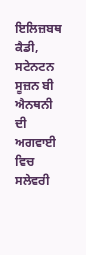ਇਲਿਜ਼ਬਥ ਕੈਡੀ, ਸਟੇਨਟਨ ਸੂਜ਼ਨ ਬੀ ਐਨਥਨੀ ਦੀ ਅਗਵਾਈ ਵਿਚ ਸਲੇਵਰੀ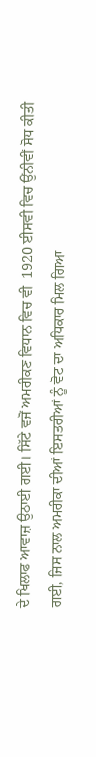ਦੇ ਖਿਲਾਫ ਆਵਾਜ਼ ਉਠਾਈ ਗਈ। ਸਿੱਟੇ ਵਜੋਂ ਅਮਰੀਕਣ ਵਿਧਾਨ ਵਿਚ ਵੀ  1920 ਈਸਵੀ ਵਿਚ ਉਂਨੀਵੀਂ ਸੋਧ ਕੀਤੀ ਗਈ, ਜਿਸ ਨਾਲ ਅਮਰੀਕਾ ਦੀਆਂ ਇਸਤਰੀਆਂ ਨੂੰ ਵੋਟ ਦਾ ਅਧਿਕਾਰ ਮਿਲ ਗਿਆ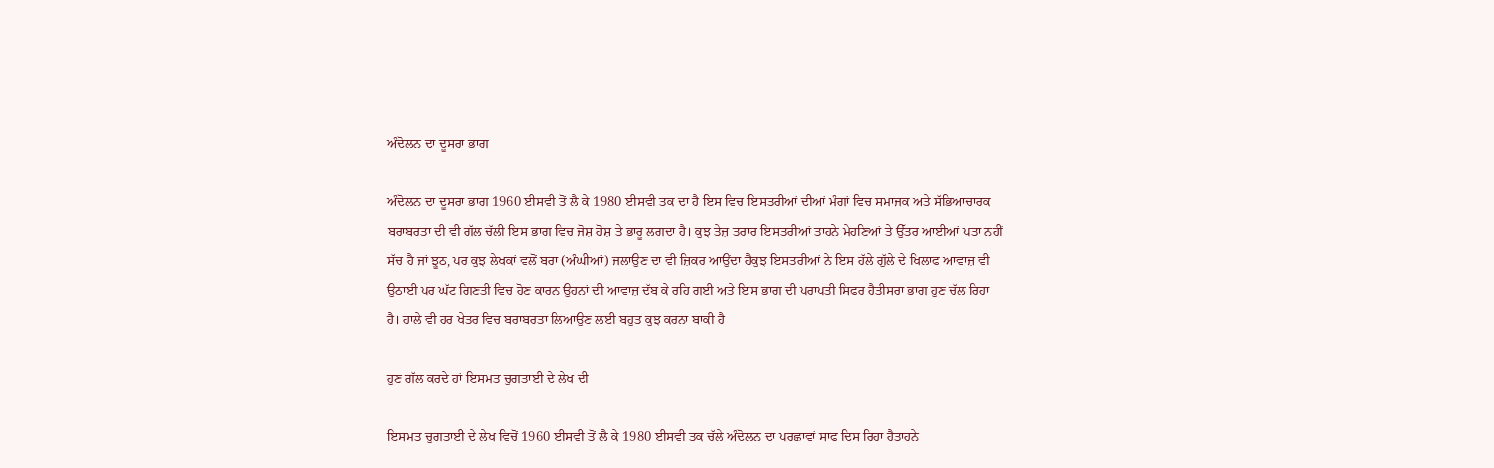ਅੰਦੋਲਨ ਦਾ ਦੂਸਰਾ ਭਾਗ

ਅੰਦੋਲਨ ਦਾ ਦੂਸਰਾ ਭਾਗ 1960 ਈਸਵੀ ਤੋਂ ਲੈ ਕੇ 1980 ਈਸਵੀ ਤਕ ਦਾ ਹੈ ਇਸ ਵਿਚ ਇਸਤਰੀਆਂ ਦੀਆਂ ਮੰਗਾਂ ਵਿਚ ਸਮਾਜਕ ਅਤੇ ਸੱਭਿਆਚਾਰਕ ਬਰਾਬਰਤਾ ਦੀ ਵੀ ਗੱਲ ਚੱਲੀ ਇਸ ਭਾਗ ਵਿਚ ਜੋਸ਼ ਹੋਸ਼ ਤੇ ਭਾਰੂ ਲਗਦਾ ਹੈ। ਕੁਝ ਤੇਜ਼ ਤਰਾਰ ਇਸਤਰੀਆਂ ਤਾਹਨੇ ਮੇਹਣਿਆਂ ਤੇ ਉੱਤਰ ਆਈਆਂ ਪਤਾ ਨਹੀਂ ਸੱਚ ਹੈ ਜਾਂ ਝੂਠ, ਪਰ ਕੁਝ ਲੇਖਕਾਂ ਵਲੋਂ ਬਰਾ (ਅੰਘੀਆਂ) ਜਲਾਉਣ ਦਾ ਵੀ ਜ਼ਿਕਰ ਆਉਂਦਾ ਹੈਕੁਝ ਇਸਤਰੀਆਂ ਨੇ ਇਸ ਹੱਲੇ ਗੁੱਲੇ ਦੇ ਖਿਲਾਫ ਆਵਾਜ਼ ਵੀ ਉਠਾਈ ਪਰ ਘੱਟ ਗਿਣਤੀ ਵਿਚ ਹੋਣ ਕਾਰਨ ਉਹਨਾਂ ਦੀ ਆਵਾਜ਼ ਦੱਬ ਕੇ ਰਹਿ ਗਈ ਅਤੇ ਇਸ ਭਾਗ ਦੀ ਪਰਾਪਤੀ ਸਿਫਰ ਹੈਤੀਸਰਾ ਭਾਗ ਹੁਣ ਚੱਲ ਰਿਹਾ ਹੈ। ਹਾਲੇ ਵੀ ਹਰ ਖੇਤਰ ਵਿਚ ਬਰਾਬਰਤਾ ਲਿਆਉਣ ਲਈ ਬਹੁਤ ਕੁਝ ਕਰਨਾ ਬਾਕੀ ਹੈ

ਹੁਣ ਗੱਲ ਕਰਦੇ ਹਾਂ ਇਸਮਤ ਚੁਗਤਾਈ ਦੇ ਲੇਖ ਦੀ

ਇਸਮਤ ਚੁਗਤਾਈ ਦੇ ਲੇਖ ਵਿਚੋਂ 1960 ਈਸਵੀ ਤੋਂ ਲੈ ਕੇ 1980 ਈਸਵੀ ਤਕ ਚੱਲੇ ਅੰਦੋਲਨ ਦਾ ਪਰਛਾਵਾਂ ਸਾਫ ਦਿਸ ਰਿਹਾ ਹੈਤਾਹਨੇ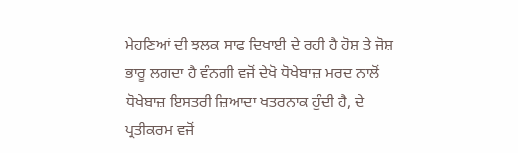ਮੇਹਣਿਆਂ ਦੀ ਝਲਕ ਸਾਫ ਦਿਖਾਈ ਦੇ ਰਹੀ ਹੈ ਹੋਸ਼ ਤੇ ਜੋਸ਼ ਭਾਰੂ ਲਗਦਾ ਹੈ ਵੰਨਗੀ ਵਜੋਂ ਦੇਖੋ ਧੋਖੇਬਾਜ਼ ਮਰਦ ਨਾਲੋਂ ਧੋਖੇਬਾਜ਼ ਇਸਤਰੀ ਜ਼ਿਆਦਾ ਖਤਰਨਾਕ ਹੁੰਦੀ ਹੈ, ਦੇ ਪ੍ਰਤੀਕਰਮ ਵਜੋਂ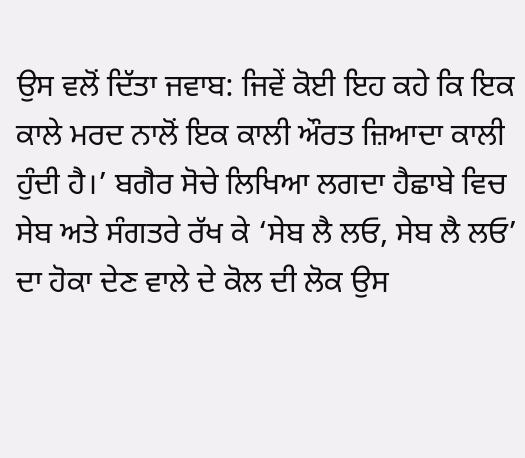ਉਸ ਵਲੋਂ ਦਿੱਤਾ ਜਵਾਬ: ਜਿਵੇਂ ਕੋਈ ਇਹ ਕਹੇ ਕਿ ਇਕ ਕਾਲੇ ਮਰਦ ਨਾਲੋਂ ਇਕ ਕਾਲੀ ਔਰਤ ਜ਼ਿਆਦਾ ਕਾਲੀ ਹੁੰਦੀ ਹੈ।’ ਬਗੈਰ ਸੋਚੇ ਲਿਖਿਆ ਲਗਦਾ ਹੈਛਾਬੇ ਵਿਚ ਸੇਬ ਅਤੇ ਸੰਗਤਰੇ ਰੱਖ ਕੇ ‘ਸੇਬ ਲੈ ਲਓ, ਸੇਬ ਲੈ ਲਓ’ ਦਾ ਹੋਕਾ ਦੇਣ ਵਾਲੇ ਦੇ ਕੋਲ ਦੀ ਲੋਕ ਉਸ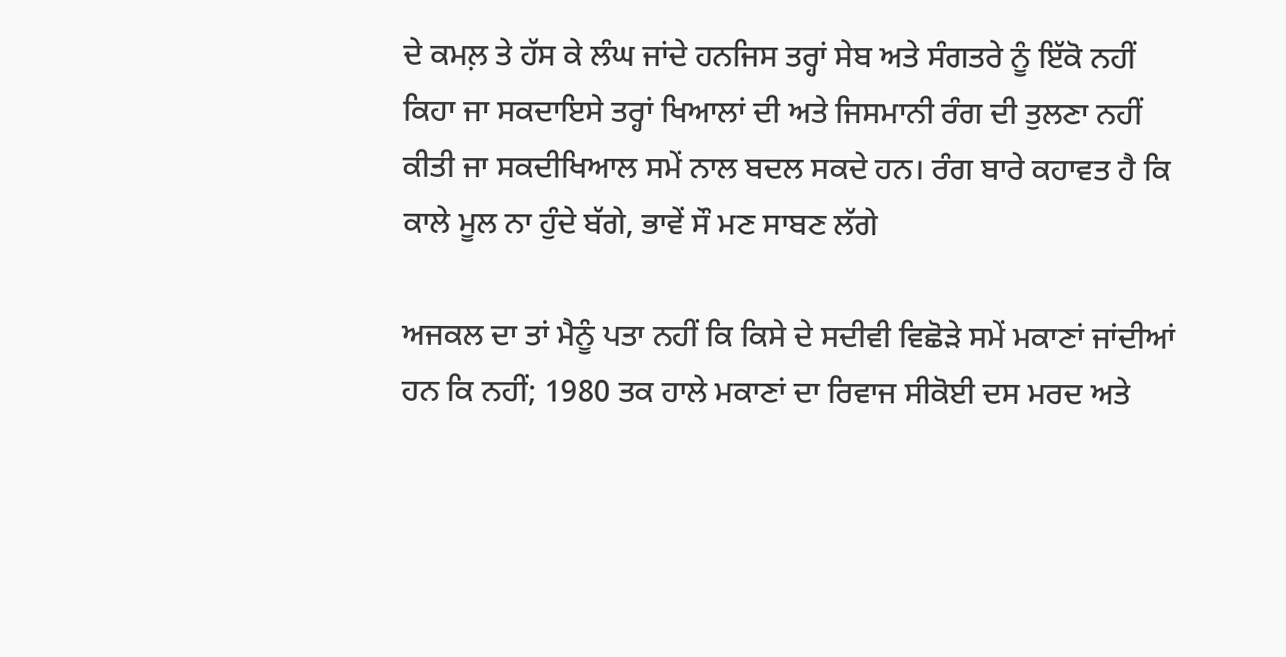ਦੇ ਕਮਲ਼ ਤੇ ਹੱਸ ਕੇ ਲੰਘ ਜਾਂਦੇ ਹਨਜਿਸ ਤਰ੍ਹਾਂ ਸੇਬ ਅਤੇ ਸੰਗਤਰੇ ਨੂੰ ਇੱਕੋ ਨਹੀਂ ਕਿਹਾ ਜਾ ਸਕਦਾਇਸੇ ਤਰ੍ਹਾਂ ਖਿਆਲਾਂ ਦੀ ਅਤੇ ਜਿਸਮਾਨੀ ਰੰਗ ਦੀ ਤੁਲਣਾ ਨਹੀਂ ਕੀਤੀ ਜਾ ਸਕਦੀਖਿਆਲ ਸਮੇਂ ਨਾਲ ਬਦਲ ਸਕਦੇ ਹਨ। ਰੰਗ ਬਾਰੇ ਕਹਾਵਤ ਹੈ ਕਿ ਕਾਲੇ ਮੂਲ ਨਾ ਹੁੰਦੇ ਬੱਗੇ, ਭਾਵੇਂ ਸੌ ਮਣ ਸਾਬਣ ਲੱਗੇ

ਅਜਕਲ ਦਾ ਤਾਂ ਮੈਨੂੰ ਪਤਾ ਨਹੀਂ ਕਿ ਕਿਸੇ ਦੇ ਸਦੀਵੀ ਵਿਛੋੜੇ ਸਮੇਂ ਮਕਾਣਾਂ ਜਾਂਦੀਆਂ ਹਨ ਕਿ ਨਹੀਂ; 1980 ਤਕ ਹਾਲੇ ਮਕਾਣਾਂ ਦਾ ਰਿਵਾਜ ਸੀਕੋਈ ਦਸ ਮਰਦ ਅਤੇ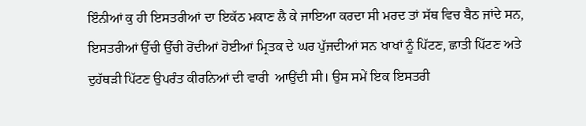ਇੰਨੀਆਂ ਕੁ ਹੀ ਇਸਤਰੀਆਂ ਦਾ ਇਕੱਠ ਮਕਾਣ ਲੈ ਕੇ ਜਾਇਆ ਕਰਦਾ ਸੀ ਮਰਦ ਤਾਂ ਸੱਥ ਵਿਚ ਬੈਠ ਜਾਂਦੇ ਸਨ, ਇਸਤਰੀਆਂ ਉੱਚੀ ਉੱਚੀ ਰੋਂਦੀਆਂ ਹੋਈਆਂ ਮ੍ਰਿਤਕ ਦੇ ਘਰ ਪੁੱਜਦੀਆਂ ਸਨ ਖਾਖਾਂ ਨੂੰ ਪਿੱਟਣ, ਛਾਤੀ ਪਿੱਟਣ ਅਤੇ ਦੁਹੱਥੜੀ ਪਿੱਟਣ ਉਪਰੰਤ ਕੀਰਨਿਆਂ ਦੀ ਵਾਰੀ  ਆਉਂਦੀ ਸੀ। ਉਸ ਸਮੇਂ ਇਕ ਇਸਤਰੀ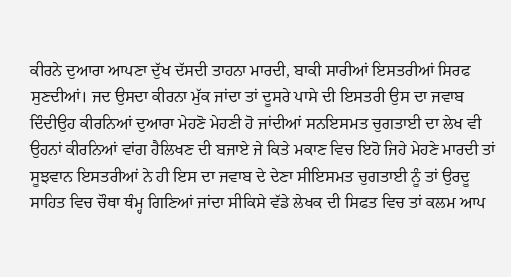ਕੀਰਨੇ ਦੁਆਰਾ ਆਪਣਾ ਦੁੱਖ ਦੱਸਦੀ ਤਾਹਨਾ ਮਾਰਦੀ, ਬਾਕੀ ਸਾਰੀਆਂ ਇਸਤਰੀਆਂ ਸਿਰਫ ਸੁਣਦੀਆਂ। ਜਦ ਉਸਦਾ ਕੀਰਨਾ ਮੁੱਕ ਜਾਂਦਾ ਤਾਂ ਦੂਸਰੇ ਪਾਸੇ ਦੀ ਇਸਤਰੀ ਉਸ ਦਾ ਜਵਾਬ ਦਿੰਦੀਉਹ ਕੀਰਨਿਆਂ ਦੁਆਰਾ ਮੇਹਣੋ ਮੇਹਣੀ ਹੋ ਜਾਂਦੀਆਂ ਸਨਇਸਮਤ ਚੁਗਤਾਈ ਦਾ ਲੇਖ ਵੀ ਉਹਨਾਂ ਕੀਰਨਿਆਂ ਵਾਂਗ ਹੈਲਿਖਣ ਦੀ ਬਜਾਏ ਜੇ ਕਿਤੇ ਮਕਾਣ ਵਿਚ ਇਹੋ ਜਿਹੇ ਮੇਹਣੇ ਮਾਰਦੀ ਤਾਂ ਸੂਝਵਾਨ ਇਸਤਰੀਆਂ ਨੇ ਹੀ ਇਸ ਦਾ ਜਵਾਬ ਦੇ ਦੇਣਾ ਸੀਇਸਮਤ ਚੁਗਤਾਈ ਨੂੰ ਤਾਂ ਉਰਦੂ ਸਾਹਿਤ ਵਿਚ ਚੌਥਾ ਥੰਮ੍ਹ ਗਿਣਿਆਂ ਜਾਂਦਾ ਸੀਕਿਸੇ ਵੱਡੇ ਲੇਖਕ ਦੀ ਸਿਫਤ ਵਿਚ ਤਾਂ ਕਲਮ ਆਪ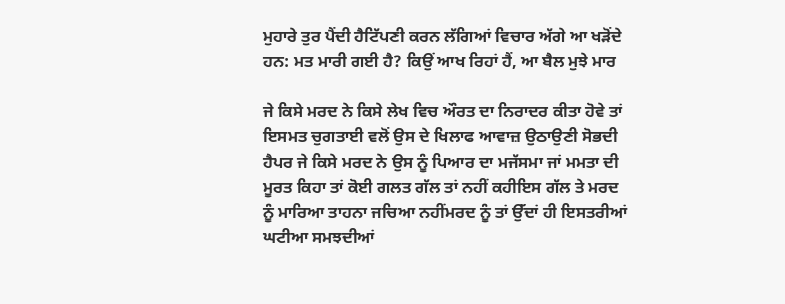ਮੁਹਾਰੇ ਤੁਰ ਪੈਂਦੀ ਹੈਟਿੱਪਣੀ ਕਰਨ ਲੱਗਿਆਂ ਵਿਚਾਰ ਅੱਗੇ ਆ ਖੜੋਂਦੇ ਹਨ: ਮਤ ਮਾਰੀ ਗਈ ਹੈ? ਕਿਉਂ ਆਖ ਰਿਹਾਂ ਹੈਂ, ਆ ਬੈਲ ਮੁਝੇ ਮਾਰ

ਜੇ ਕਿਸੇ ਮਰਦ ਨੇ ਕਿਸੇ ਲੇਖ ਵਿਚ ਔਰਤ ਦਾ ਨਿਰਾਦਰ ਕੀਤਾ ਹੋਵੇ ਤਾਂ ਇਸਮਤ ਚੁਗਤਾਈ ਵਲੋਂ ਉਸ ਦੇ ਖਿਲਾਫ ਆਵਾਜ਼ ਉਠਾਉਣੀ ਸੋਭਦੀ ਹੈਪਰ ਜੇ ਕਿਸੇ ਮਰਦ ਨੇ ਉਸ ਨੂੰ ਪਿਆਰ ਦਾ ਮਜੱਸਮਾ ਜਾਂ ਮਮਤਾ ਦੀ ਮੂਰਤ ਕਿਹਾ ਤਾਂ ਕੋਈ ਗਲਤ ਗੱਲ ਤਾਂ ਨਹੀਂ ਕਹੀਇਸ ਗੱਲ ਤੇ ਮਰਦ ਨੂੰ ਮਾਰਿਆ ਤਾਹਨਾ ਜਚਿਆ ਨਹੀਂਮਰਦ ਨੂੰ ਤਾਂ ਉੱਦਾਂ ਹੀ ਇਸਤਰੀਆਂ ਘਟੀਆ ਸਮਝਦੀਆਂ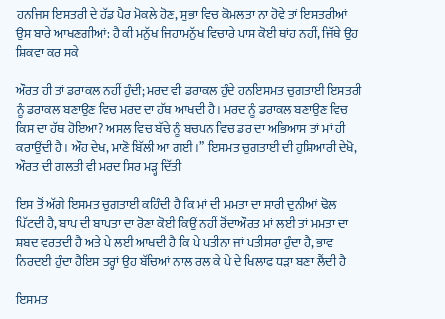ਹਨਜਿਸ ਇਸਤਰੀ ਦੇ ਹੱਡ ਪੈਰ ਮੋਕਲੇ ਹੋਣ, ਸੁਭਾ ਵਿਚ ਕੋਮਲਤਾ ਨਾ ਹੋਵੇ ਤਾਂ ਇਸਤਰੀਆਂ ਉਸ ਬਾਰੇ ਆਖਣਗੀਆਂ: ਹੈ ਕੀ ਮਨੁੱਖ ਜਿਹਾਮਨੁੱਖ ਵਿਚਾਰੇ ਪਾਸ ਕੋਈ ਥਾਂਹ ਨਹੀਂ, ਜਿੱਥੇ ਉਹ ਸ਼ਿਕਵਾ ਕਰ ਸਕੇ

ਔਰਤ ਹੀ ਤਾਂ ਡਰਾਕਲ ਨਹੀਂ ਹੁੰਦੀ; ਮਰਦ ਵੀ ਡਰਾਕਲ ਹੁੰਦੇ ਹਨਇਸਮਤ ਚੁਗਤਾਈ ਇਸਤਰੀ ਨੂੰ ਡਰਾਕਲ ਬਣਾਉਣ ਵਿਚ ਮਰਦ ਦਾ ਹੱਥ ਆਖਦੀ ਹੈ। ਮਰਦ ਨੂੰ ਡਰਾਕਲ ਬਣਾਉਣ ਵਿਚ ਕਿਸ ਦਾ ਹੱਥ ਹੋਇਆ? ਅਸਲ ਵਿਚ ਬੱਚੇ ਨੂੰ ਬਚਪਨ ਵਿਚ ਡਰ ਦਾ ਅਭਿਆਸ ਤਾਂ ਮਾਂ ਹੀ ਕਰਾਉਂਦੀ ਹੈ। ਔਹ ਦੇਖ, ਮਾਣੋ ਬਿੱਲੀ ਆ ਗਈ।” ਇਸਮਤ ਚੁਗਤਾਈ ਦੀ ਹੁਸ਼ਿਆਰੀ ਦੇਖੋ, ਔਰਤ ਦੀ ਗਲਤੀ ਵੀ ਮਰਦ ਸਿਰ ਮੜ੍ਹ ਦਿੱਤੀ

ਇਸ ਤੋਂ ਅੱਗੇ ਇਸਮਤ ਚੁਗਤਾਈ ਕਹਿੰਦੀ ਹੈ ਕਿ ਮਾਂ ਦੀ ਮਮਤਾ ਦਾ ਸਾਰੀ ਦੁਨੀਆਂ ਢੋਲ ਪਿੱਟਦੀ ਹੈ, ਬਾਪ ਦੀ ਬਾਪਤਾ ਦਾ ਰੋਣਾ ਕੋਈ ਕਿਉਂ ਨਹੀਂ ਰੋਂਦਾਔਰਤ ਮਾਂ ਲਈ ਤਾਂ ਮਮਤਾ ਦਾ ਸ਼ਬਦ ਵਰਤਦੀ ਹੈ ਅਤੇ ਪੇ ਲਈ ਆਖਦੀ ਹੈ ਕਿ ਪੇ ਪਤੀਨਾ ਜਾਂ ਪਤੀਸਰਾ ਹੁੰਦਾ ਹੈ, ਭਾਵ ਨਿਰਦਈ ਹੁੰਦਾ ਹੈਇਸ ਤਰ੍ਹਾਂ ਉਹ ਬੱਚਿਆਂ ਨਾਲ ਰਲ ਕੇ ਪੇ ਦੇ ਖਿਲਾਫ ਧੜਾ ਬਣਾ ਲੈਂਦੀ ਹੈ

ਇਸਮਤ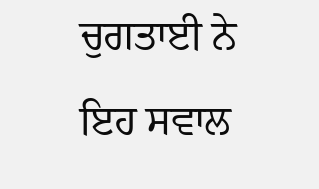ਚੁਗਤਾਈ ਨੇ ਇਹ ਸਵਾਲ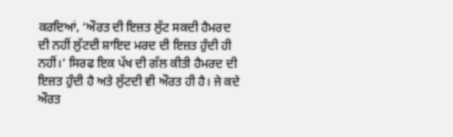ਕਰਦਿਆਂ, ‘ਔਰਤ ਦੀ ਇਜ਼ਤ ਲੁੱਟ ਸਕਦੀ ਹੈਮਰਦ ਦੀ ਨਹੀਂ ਲੁੱਟਦੀ ਸ਼ਾਇਦ ਮਰਦ ਦੀ ਇਜ਼ਤ ਹੁੰਦੀ ਹੀ ਨਹੀਂ।’ ਸਿਰਫ ਇਕ ਪੱਖ ਦੀ ਗੱਲ ਕੀਤੀ ਹੈਮਰਦ ਦੀ ਇਜ਼ਤ ਹੁੰਦੀ ਹੈ ਅਤੇ ਲੁੱਟਦੀ ਵੀ ਔਰਤ ਹੀ ਹੈ। ਜੇ ਕਦੇ ਔਰਤ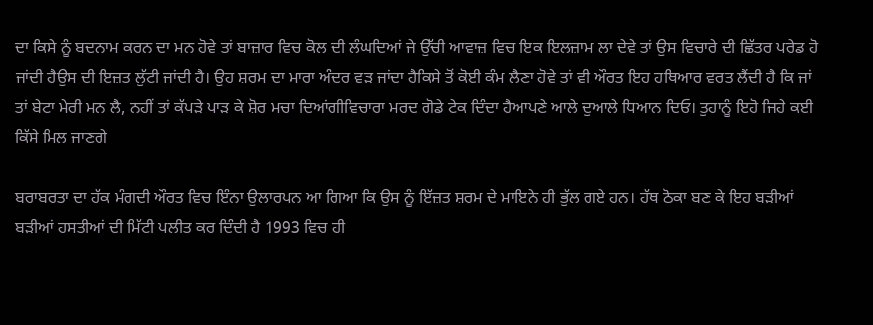ਦਾ ਕਿਸੇ ਨੂੰ ਬਦਨਾਮ ਕਰਨ ਦਾ ਮਨ ਹੋਵੇ ਤਾਂ ਬਾਜ਼ਾਰ ਵਿਚ ਕੋਲ ਦੀ ਲੰਘਦਿਆਂ ਜੇ ਉੱਚੀ ਆਵਾਜ਼ ਵਿਚ ਇਕ ਇਲਜ਼ਾਮ ਲਾ ਦੇਵੇ ਤਾਂ ਉਸ ਵਿਚਾਰੇ ਦੀ ਛਿੱਤਰ ਪਰੇਡ ਹੋ ਜਾਂਦੀ ਹੈਉਸ ਦੀ ਇਜ਼ਤ ਲੁੱਟੀ ਜਾਂਦੀ ਹੈ। ਉਹ ਸ਼ਰਮ ਦਾ ਮਾਰਾ ਅੰਦਰ ਵੜ ਜਾਂਦਾ ਹੈਕਿਸੇ ਤੋਂ ਕੋਈ ਕੰਮ ਲੈਣਾ ਹੋਵੇ ਤਾਂ ਵੀ ਔਰਤ ਇਹ ਹਥਿਆਰ ਵਰਤ ਲੈਂਦੀ ਹੈ ਕਿ ਜਾਂ ਤਾਂ ਬੇਟਾ ਮੇਰੀ ਮਨ ਲੈ, ਨਹੀਂ ਤਾਂ ਕੱਪੜੇ ਪਾੜ ਕੇ ਸ਼ੋਰ ਮਚਾ ਦਿਆਂਗੀਵਿਚਾਰਾ ਮਰਦ ਗੋਡੇ ਟੇਕ ਦਿੰਦਾ ਹੈਆਪਣੇ ਆਲੇ ਦੁਆਲੇ ਧਿਆਨ ਦਿਓ। ਤੁਹਾਨੂੰ ਇਹੋ ਜਿਹੇ ਕਈ ਕਿੱਸੇ ਮਿਲ ਜਾਣਗੇ

ਬਰਾਬਰਤਾ ਦਾ ਹੱਕ ਮੰਗਦੀ ਔਰਤ ਵਿਚ ਇੰਨਾ ਉਲਾਰਪਨ ਆ ਗਿਆ ਕਿ ਉਸ ਨੂੰ ਇੱਜ਼ਤ ਸ਼ਰਮ ਦੇ ਮਾਇਨੇ ਹੀ ਭੁੱਲ ਗਏ ਹਨ। ਹੱਥ ਠੋਕਾ ਬਣ ਕੇ ਇਹ ਬੜੀਆਂ ਬੜੀਆਂ ਹਸਤੀਆਂ ਦੀ ਮਿੱਟੀ ਪਲੀਤ ਕਰ ਦਿੰਦੀ ਹੈ 1993 ਵਿਚ ਹੀ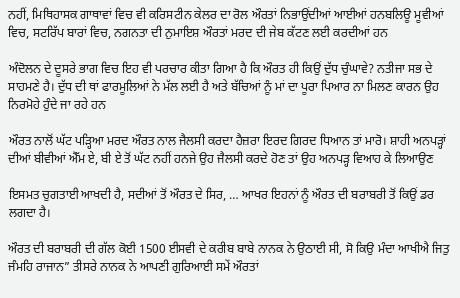ਨਹੀਂ, ਮਿਥਿਹਾਸਕ ਗਾਥਾਵਾਂ ਵਿਚ ਵੀ ਕਰਿਸਟੀਨ ਕੇਲਰ ਦਾ ਰੋਲ ਔਰਤਾਂ ਨਿਭਾਉਂਦੀਆਂ ਆਈਆਂ ਹਨਬਲਿਊ ਮੂਵੀਆਂ ਵਿਚ, ਸਟਰਿੱਪ ਬਾਰਾਂ ਵਿਚ, ਨਗਨਤਾ ਦੀ ਨੁਮਾਇਸ਼ ਔਰਤਾਂ ਮਰਦ ਦੀ ਜੇਬ ਕੱਟਣ ਲਈ ਕਰਦੀਆਂ ਹਨ

ਅੰਦੋਲਨ ਦੇ ਦੂਸਰੇ ਭਾਗ ਵਿਚ ਇਹ ਵੀ ਪਰਚਾਰ ਕੀਤਾ ਗਿਆ ਹੈ ਕਿ ਔਰਤ ਹੀ ਕਿਉਂ ਦੁੱਧ ਚੁੰਘਾਵੇ? ਨਤੀਜਾ ਸਭ ਦੇ ਸਾਹਮਣੇ ਹੈ। ਦੁੱਧ ਦੀ ਥਾਂ ਫਾਰਮੂਲਿਆਂ ਨੇ ਮੱਲ ਲਈ ਹੈ ਅਤੇ ਬੱਚਿਆਂ ਨੂੰ ਮਾਂ ਦਾ ਪੂਰਾ ਪਿਆਰ ਨਾ ਮਿਲਣ ਕਾਰਨ ਉਹ ਨਿਰਮੋਹੇ ਹੁੰਦੇ ਜਾ ਰਹੇ ਹਨ

ਔਰਤ ਨਾਲੋਂ ਘੱਟ ਪੜ੍ਹਿਆ ਮਰਦ ਔਰਤ ਨਾਲ ਜੈਲਸੀ ਕਰਦਾ ਹੈਜ਼ਰਾ ਇਰਦ ਗਿਰਦ ਧਿਆਨ ਤਾਂ ਮਾਰੋ। ਸ਼ਾਹੀ ਅਨਪੜ੍ਹਾਂ ਦੀਆਂ ਬੀਵੀਆਂ ਐੱਮ ਏ, ਬੀ ਏ ਤੋਂ ਘੱਟ ਨਹੀਂ ਹਨਜੇ ਉਹ ਜੈਲਸੀ ਕਰਦੇ ਹੋਣ ਤਾਂ ਉਹ ਅਨਪੜ੍ਹ ਵਿਆਹ ਕੇ ਲਿਆਉਣ

ਇਸਮਤ ਚੁਗਤਾਈ ਆਖਦੀ ਹੈ, ਸਦੀਆਂ ਤੋਂ ਔਰਤ ਦੇ ਸਿਰ, … ਆਖਰ ਇਹਨਾਂ ਨੂੰ ਔਰਤ ਦੀ ਬਰਾਬਰੀ ਤੋਂ ਕਿਉਂ ਡਰ ਲਗਦਾ ਹੈ।

ਔਰਤ ਦੀ ਬਰਾਬਰੀ ਦੀ ਗੱਲ ਕੋਈ 1500 ਈਸਵੀ ਦੇ ਕਰੀਬ ਬਾਬੇ ਨਾਨਕ ਨੇ ਉਠਾਈ ਸੀ, ਸੋ ਕਿਉ ਮੰਦਾ ਆਖੀਐ ਜਿਤੁ ਜੰਮਹਿ ਰਾਜਾਨ” ਤੀਸਰੇ ਨਾਨਕ ਨੇ ਆਪਣੀ ਗੁਰਿਆਈ ਸਮੇਂ ਔਰਤਾਂ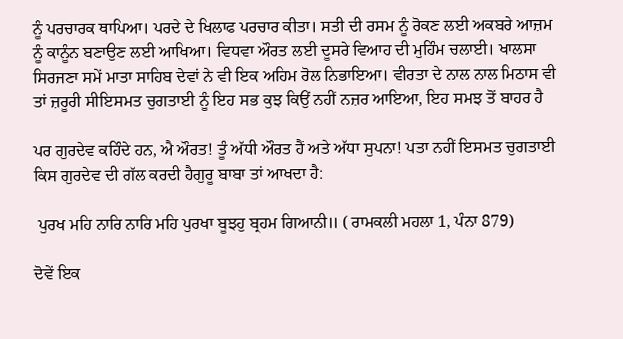ਨੂੰ ਪਰਚਾਰਕ ਥਾਪਿਆ। ਪਰਦੇ ਦੇ ਖਿਲਾਫ ਪਰਚਾਰ ਕੀਤਾ। ਸਤੀ ਦੀ ਰਸਮ ਨੂੰ ਰੋਕਣ ਲਈ ਅਕਬਰੇ ਆਜ਼ਮ ਨੂੰ ਕਾਨੂੰਨ ਬਣਾਉਣ ਲਈ ਆਖਿਆ। ਵਿਧਵਾ ਔਰਤ ਲਈ ਦੂਸਰੇ ਵਿਆਹ ਦੀ ਮੁਹਿੰਮ ਚਲਾਈ। ਖਾਲਸਾ ਸਿਰਜਣਾ ਸਮੇਂ ਮਾਤਾ ਸਾਹਿਬ ਦੇਵਾਂ ਨੇ ਵੀ ਇਕ ਅਹਿਮ ਰੋਲ ਨਿਭਾਇਆ। ਵੀਰਤਾ ਦੇ ਨਾਲ ਨਾਲ ਮਿਠਾਸ ਵੀ ਤਾਂ ਜ਼ਰੂਰੀ ਸੀਇਸਮਤ ਚੁਗਤਾਈ ਨੂੰ ਇਹ ਸਭ ਕੁਝ ਕਿਉਂ ਨਹੀਂ ਨਜ਼ਰ ਆਇਆ, ਇਹ ਸਮਝ ਤੋਂ ਬਾਹਰ ਹੈ

ਪਰ ਗੁਰਦੇਵ ਕਹਿੰਦੇ ਹਨ, ਐ ਔਰਤ! ਤੂੰ ਅੱਧੀ ਔਰਤ ਹੈਂ ਅਤੇ ਅੱਧਾ ਸੁਪਨਾ! ਪਤਾ ਨਹੀਂ ਇਸਮਤ ਚੁਗਤਾਈ ਕਿਸ ਗੁਰਦੇਵ ਦੀ ਗੱਲ ਕਰਦੀ ਹੈਗੁਰੂ ਬਾਬਾ ਤਾਂ ਆਖਦਾ ਹੈ:

 ਪੁਰਖ ਮਹਿ ਨਾਰਿ ਨਾਰਿ ਮਹਿ ਪੁਰਖਾ ਬੂਝਹੁ ਬ੍ਰਹਮ ਗਿਆਨੀ॥ ( ਰਾਮਕਲੀ ਮਹਲਾ 1, ਪੰਨਾ 879)

ਦੋਵੇਂ ਇਕ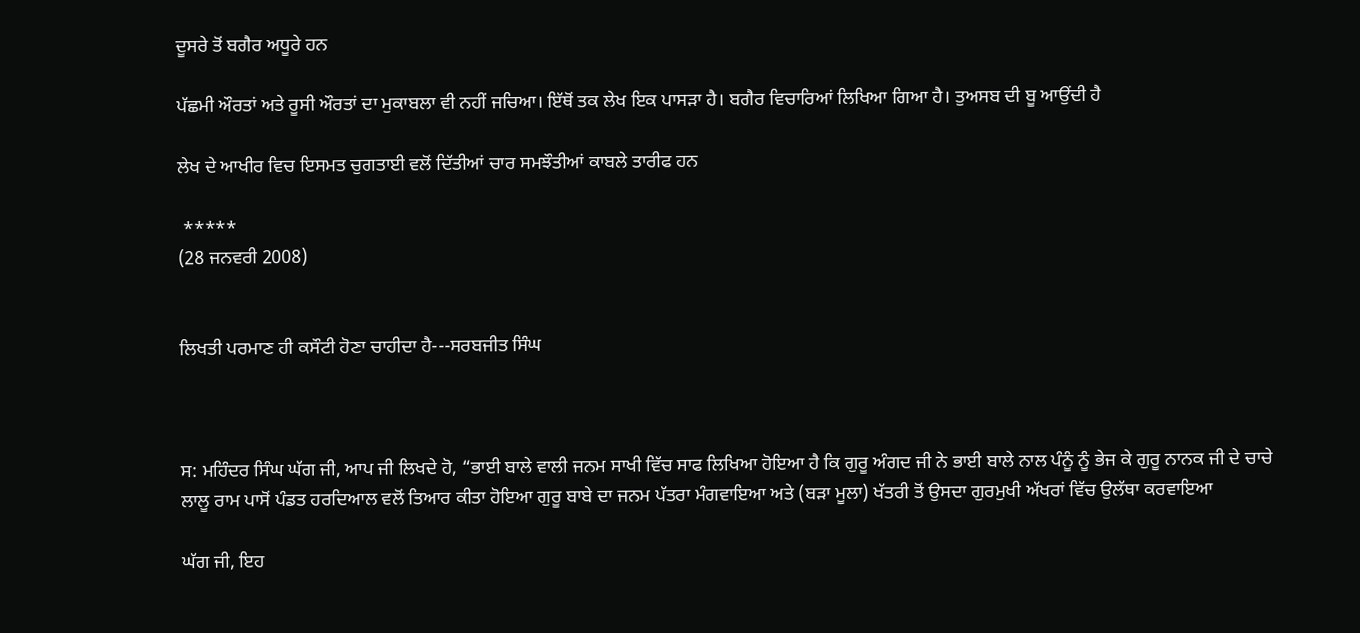ਦੂਸਰੇ ਤੋਂ ਬਗੈਰ ਅਧੂਰੇ ਹਨ

ਪੱਛਮੀ ਔਰਤਾਂ ਅਤੇ ਰੂਸੀ ਔਰਤਾਂ ਦਾ ਮੁਕਾਬਲਾ ਵੀ ਨਹੀਂ ਜਚਿਆ। ਇੱਥੋਂ ਤਕ ਲੇਖ ਇਕ ਪਾਸੜਾ ਹੈ। ਬਗੈਰ ਵਿਚਾਰਿਆਂ ਲਿਖਿਆ ਗਿਆ ਹੈ। ਤੁਅਸਬ ਦੀ ਬੂ ਆਉਂਦੀ ਹੈ

ਲੇਖ ਦੇ ਆਖੀਰ ਵਿਚ ਇਸਮਤ ਚੁਗਤਾਈ ਵਲੋਂ ਦਿੱਤੀਆਂ ਚਾਰ ਸਮਝੌਤੀਆਂ ਕਾਬਲੇ ਤਾਰੀਫ ਹਨ

 *****
(28 ਜਨਵਰੀ 2008)


ਲਿਖਤੀ ਪਰਮਾਣ ਹੀ ਕਸੌਟੀ ਹੋਣਾ ਚਾਹੀਦਾ ਹੈ---ਸਰਬਜੀਤ ਸਿੰਘ



ਸ: ਮਹਿੰਦਰ ਸਿੰਘ ਘੱਗ ਜੀ, ਆਪ ਜੀ ਲਿਖਦੇ ਹੋ, “ਭਾਈ ਬਾਲੇ ਵਾਲੀ ਜਨਮ ਸਾਖੀ ਵਿੱਚ ਸਾਫ ਲਿਖਿਆ ਹੋਇਆ ਹੈ ਕਿ ਗੁਰੂ ਅੰਗਦ ਜੀ ਨੇ ਭਾਈ ਬਾਲੇ ਨਾਲ ਪੰਨੂੰ ਨੂੰ ਭੇਜ ਕੇ ਗੁਰੂ ਨਾਨਕ ਜੀ ਦੇ ਚਾਚੇ ਲਾਲੂ ਰਾਮ ਪਾਸੋਂ ਪੰਡਤ ਹਰਦਿਆਲ ਵਲੋਂ ਤਿਆਰ ਕੀਤਾ ਹੋਇਆ ਗੁਰੂ ਬਾਬੇ ਦਾ ਜਨਮ ਪੱਤਰਾ ਮੰਗਵਾਇਆ ਅਤੇ (ਬੜਾ ਮੂਲਾ) ਖੱਤਰੀ ਤੋਂ ਉਸਦਾ ਗੁਰਮੁਖੀ ਅੱਖਰਾਂ ਵਿੱਚ ਉਲੱਥਾ ਕਰਵਾਇਆ

ਘੱਗ ਜੀ, ਇਹ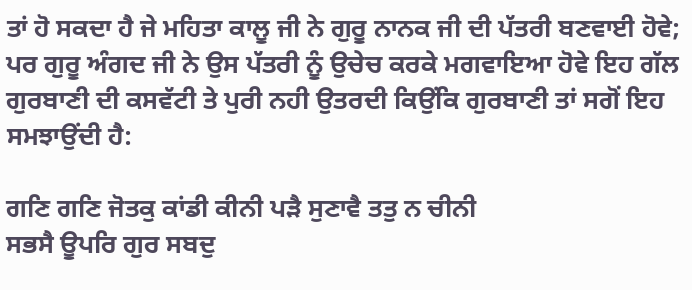ਤਾਂ ਹੋ ਸਕਦਾ ਹੈ ਜੇ ਮਹਿਤਾ ਕਾਲੂ ਜੀ ਨੇ ਗੁਰੂ ਨਾਨਕ ਜੀ ਦੀ ਪੱਤਰੀ ਬਣਵਾਈ ਹੋਵੇ; ਪਰ ਗੁਰੂ ਅੰਗਦ ਜੀ ਨੇ ਉਸ ਪੱਤਰੀ ਨੂੰ ਉਚੇਚ ਕਰਕੇ ਮਗਵਾਇਆ ਹੋਵੇ ਇਹ ਗੱਲ ਗੁਰਬਾਣੀ ਦੀ ਕਸਵੱਟੀ ਤੇ ਪੁਰੀ ਨਹੀ ਉਤਰਦੀ ਕਿਉਂਕਿ ਗੁਰਬਾਣੀ ਤਾਂ ਸਗੋਂ ਇਹ ਸਮਝਾਉਂਦੀ ਹੈ:

ਗਣਿ ਗਣਿ ਜੋਤਕੁ ਕਾਂਡੀ ਕੀਨੀ ਪੜੈ ਸੁਣਾਵੈ ਤਤੁ ਨ ਚੀਨੀ
ਸਭਸੈ ਊਪਰਿ ਗੁਰ ਸਬਦੁ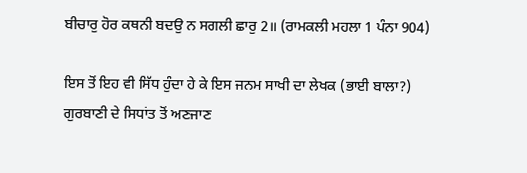ਬੀਚਾਰੁ ਹੋਰ ਕਥਨੀ ਬਦਉ ਨ ਸਗਲੀ ਛਾਰੁ 2॥ (ਰਾਮਕਲੀ ਮਹਲਾ 1 ਪੰਨਾ 904)

ਇਸ ਤੋਂ ਇਹ ਵੀ ਸਿੱਧ ਹੁੰਦਾ ਹੇ ਕੇ ਇਸ ਜਨਮ ਸਾਖੀ ਦਾ ਲੇਖਕ (ਭਾਈ ਬਾਲਾ?) ਗੁਰਬਾਣੀ ਦੇ ਸਿਧਾਂਤ ਤੋਂ ਅਣਜਾਣ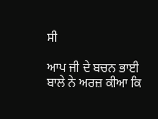ਸੀ

ਆਪ ਜੀ ਦੇ ਬਚਨ ਭਾਈ ਬਾਲੇ ਨੇ ਅਰਜ਼ ਕੀਆ ਕਿ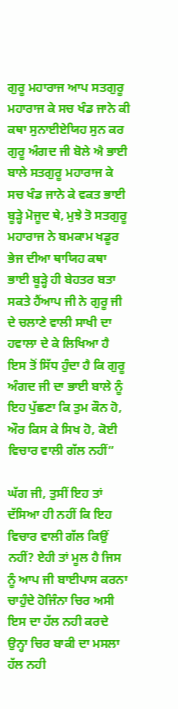ਗੁਰੂ ਮਹਾਰਾਜ ਆਪ ਸਤਗੁਰੂ ਮਹਾਰਾਜ ਕੇ ਸਚ ਖੰਡ ਜਾਨੇ ਕੀ ਕਥਾ ਸੁਨਾਈਏਯਿਹ ਸੁਨ ਕਰ ਗੁਰੂ ਅੰਗਦ ਜੀ ਬੋਲੇ ਐ ਭਾਈ ਬਾਲੇ ਸਤਗੁਰੂ ਮਹਾਰਾਜ ਕੇ ਸਚ ਖੰਡ ਜਾਨੇ ਕੇ ਵਕਤ ਭਾਈ ਬੂੜ੍ਹੇ ਮੋਜੂਦ ਥੇ, ਮੁਝੇ ਤੋ ਸਤਗੁਰੂ ਮਹਾਰਾਜ ਨੇ ਬਮਕਾਮ ਖਡੂਰ ਭੇਜ ਦੀਆ ਥਾਯਿਹ ਕਥਾ ਭਾਈ ਬੂੜ੍ਹੇ ਹੀ ਬੇਹਤਰ ਬਤਾ ਸਕਤੇ ਹੈਂਆਪ ਜੀ ਨੇ ਗੁਰੂ ਜੀ ਦੇ ਚਲਾਣੇ ਵਾਲੀ ਸਾਖੀ ਦਾ ਹਵਾਲਾ ਦੇ ਕੇ ਲਿਖਿਆ ਹੈ ਇਸ ਤੋਂ ਸਿੱਧ ਹੁੰਦਾ ਹੈ ਕਿ ਗੁਰੂ ਅੰਗਦ ਜੀ ਦਾ ਭਾਈ ਬਾਲੇ ਨੂੰ ਇਹ ਪੁੱਛਣਾ ਕਿ ਤੁਮ ਕੌਨ ਹੋ, ਔਰ ਕਿਸ ਕੇ ਸਿਖ ਹੋ, ਕੋਈ ਵਿਚਾਰ ਵਾਲੀ ਗੱਲ ਨਹੀਂ”

ਘੱਗ ਜੀ, ਤੁਸੀਂ ਇਹ ਤਾਂ ਦੱਸਿਆ ਹੀ ਨਹੀਂ ਕਿ ਇਹ ਵਿਚਾਰ ਵਾਲੀ ਗੱਲ ਕਿਉਂ ਨਹੀਂ? ਏਹੀ ਤਾਂ ਮੂਲ ਹੈ ਜਿਸ ਨੂੰ ਆਪ ਜੀ ਬਾਈਪਾਸ ਕਰਨਾ ਚਾਹੁੰਦੇ ਹੋਜਿੰਨਾ ਚਿਰ ਅਸੀ ਇਸ ਦਾ ਹੱਲ ਨਹੀ ਕਰਦੇ ਉਨ੍ਹਾ ਚਿਰ ਬਾਕੀ ਦਾ ਮਸਲਾ ਹੱਲ ਨਹੀ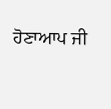ਹੋਣਾਆਪ ਜੀ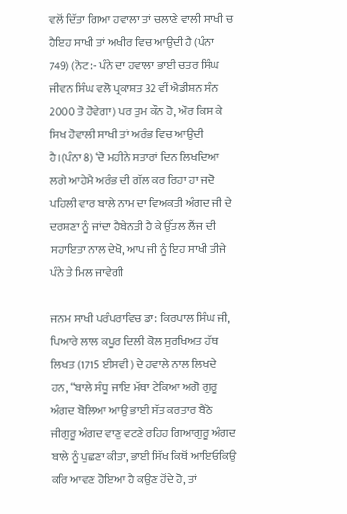ਵਲੋਂ ਦਿੱਤਾ ਗਿਆ ਹਵਾਲਾ ਤਾਂ ਚਲਾਣੇ ਵਾਲੀ ਸਾਖੀ ਚ ਹੈਇਹ ਸਾਖੀ ਤਾਂ ਅਖੀਰ ਵਿਚ ਆਉਦੀ ਹੈ (ਪੰਨਾ 749) (ਨੋਟ:- ਪੰਨੇ ਦਾ ਹਵਾਲਾ ਭਾਈ ਚਤਰ ਸਿੰਘ ਜੀਵਨ ਸਿੰਘ ਵਲੋ ਪ੍ਰਕਾਸ਼ਤ 32 ਵੀਂ ਐਡੀਸ਼ਨ ਸੰਨ 2000 ਤੋ ਹੋਵੇਗਾ) ਪਰ ਤੁਮ ਕੌਨ ਹੋ, ਔਰ ਕਿਸ ਕੇ ਸਿਖ ਹੋਵਾਲੀ ਸਾਖੀ ਤਾਂ ਅਰੰਭ ਵਿਚ ਆਉਦੀ ਹੈ।(ਪੰਨਾ 8) ‘ਦੋ ਮਹੀਨੇ ਸਤਾਰਾਂ ਦਿਨ ਲਿਖਦਿਆ ਲਗੇ ਆਹੇਮੈ ਅਰੰਭ ਦੀ ਗੱਲ ਕਰ ਰਿਹਾ ਹਾ ਜਦੋ ਪਹਿਲੀ ਵਾਰ ਬਾਲੇ ਨਾਮ ਦਾ ਵਿਅਕਤੀ ਅੰਗਦ ਜੀ ਦੇ ਦਰਸ਼ਣਾ ਨੂੰ ਜਾਂਦਾ ਹੈਬੇਨਤੀ ਹੈ ਕੇ ਉੱਤਲ ਲੈਂਜ ਦੀ ਸਹਾਇਤਾ ਨਾਲ ਦੇਖੋ, ਆਪ ਜੀ ਨੂੰ ਇਹ ਸਾਖੀ ਤੀਜੇ ਪੰਨੇ ਤੇ ਮਿਲ ਜਾਵੇਗੀ

ਜਨਮ ਸਾਖੀ ਪਰੰਪਰਾਵਿਚ ਡਾ: ਕਿਰਪਾਲ ਸਿੰਘ ਜੀ, ਪਿਆਰੇ ਲਾਲ ਕਪੂਰ ਦਿਲੀ ਕੋਲ ਸੁਰਖਿਅਤ ਹੱਥ ਲਿਖਤ (1715 ਈਸਵੀ) ਦੇ ਹਵਾਲੇ ਨਾਲ ਲਿਖਦੇ ਹਨ, “ਬਾਲੇ ਸੰਧੂ ਜਾਇ ਮੱਥਾ ਟੇਕਿਆ ਅਗੋ ਗੁਰੂ ਅੰਗਦ ਬੋਲਿਆ ਆਉ ਭਾਈ ਸੱਤ ਕਰਤਾਰ ਬੈਠੋ ਜੀਗੁਰੂ ਅੰਗਦ ਵਾਣੁ ਵਟਣੇ ਰਹਿਹ ਗਿਆਗੁਰੂ ਅੰਗਦ ਬਾਲੇ ਨੂੰ ਪੁਛਣਾ ਕੀਤਾ, ਭਾਈ ਸਿੱਖ ਕਿਥੋਂ ਆਇਓਕਿਉ ਕਰਿ ਆਵਣ ਹੋਇਆ ਹੈ ਕਉਣ ਹੋਂਦੇ ਹੋ, ਤਾਂ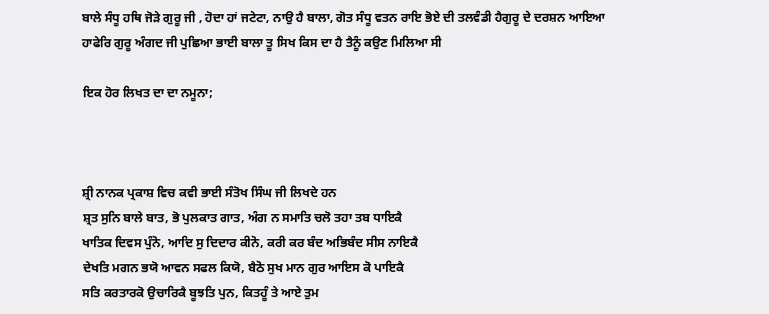ਬਾਲੇ ਸੰਧੂ ਹਥਿ ਜੋੜੇ ਗੁਰੂ ਜੀ , ਹੋਦਾ ਹਾਂ ਜਟੇਟਾ, ਨਾਉ ਹੈ ਬਾਲਾ, ਗੋਤ ਸੰਧੂ ਵਤਨ ਰਾਇ ਭੋਏ ਦੀ ਤਲਵੰਡੀ ਹੈਗੁਰੂ ਦੇ ਦਰਸ਼ਨ ਆਇਆ ਹਾਫੇਰਿ ਗੁਰੂ ਅੰਗਦ ਜੀ ਪੁਛਿਆ ਭਾਈ ਬਾਲਾ ਤੂ ਸਿਖ ਕਿਸ ਦਾ ਹੈ ਤੈਨੂੰ ਕਉਣ ਮਿਲਿਆ ਸੀ

ਇਕ ਹੋਰ ਲਿਖਤ ਦਾ ਦਾ ਨਮੂਨਾ;



ਸ਼੍ਰੀ ਨਾਨਕ ਪ੍ਰਕਾਸ਼ ਵਿਚ ਕਵੀ ਭਾਈ ਸੰਤੋਖ ਸਿੰਘ ਜੀ ਲਿਖਦੇ ਹਨ
ਸ਼੍ਰਤ ਸੁਨਿ ਬਾਲੇ ਬਾਤ, ਭੋ ਪੁਲਕਾਤ ਗਾਤ, ਅੰਗ ਨ ਸਮਾਤਿ ਚਲੋ ਤਹਾ ਤਬ ਧਾਇਕੈ
ਖਾਤਿਕ ਦਿਵਸ ਪੁੰਨੋ, ਆਦਿ ਸੁ ਦਿਦਾਰ ਕੀਨੋ, ਕਰੀ ਕਰ ਬੰਦ ਅਭਿਬੰਦ ਸੀਸ ਨਾਇਕੈ
ਦੇਖਤਿ ਮਗਨ ਭਯੋ ਆਵਨ ਸਫਲ ਕਿਯੋ, ਬੈਠੋ ਸੁਖ ਮਾਨ ਗੁਰ ਆਇਸ ਕੋ ਪਾਇਕੈ
ਸਤਿ ਕਰਤਾਰਕੋ ਉਚਾਰਿਕੈ ਬੂਝਤਿ ਪੁਨ, ਕਿਤਹੂੰ ਤੇ ਆਏ ਤੁਮ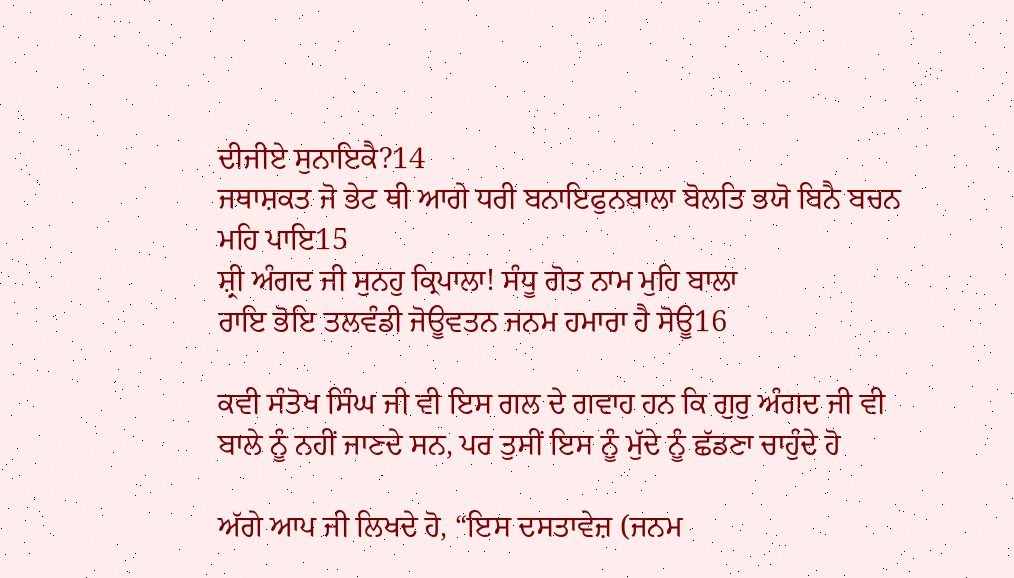ਦੀਜੀਏ ਸੁਨਾਇਕੈ?14
ਜਥਾਸ਼ਕਤ ਜੋ ਭੇਟ ਥੀ ਆਗੇ ਧਰੀ ਬਨਾਇਫੁਨਬਾਲਾ ਬੋਲਤਿ ਭਯੋ ਬਿਨੈ ਬਚਨ ਮਹਿ ਪਾਇ15
ਸ਼੍ਰੀ ਅੰਗਦ ਜੀ ਸੁਨਹੁ ਕ੍ਰਿਪਾਲਾ! ਸੰਧੂ ਗੋਤ ਨਾਮ ਮੁਹਿ ਬਾਲਾ
ਰਾਇ ਭੋਇ ਤਲਵੰਡੀ ਜੋਊਵਤਨ ਜਨਮ ਹਮਾਰਾ ਹੈ ਸੋਊ16

ਕਵੀ ਸੰਤੋਖ ਸਿੰਘ ਜੀ ਵੀ ਇਸ ਗਲ ਦੇ ਗਵਾਹ ਹਨ ਕਿ ਗੁਰੁ ਅੰਗਦ ਜੀ ਵੀ ਬਾਲੇ ਨੂੰ ਨਹੀਂ ਜਾਣਦੇ ਸਨ, ਪਰ ਤੁਸੀਂ ਇਸ ਨੂੰ ਮੁੱਦੇ ਨੂੰ ਛੱਡਣਾ ਚਾਹੁੰਦੇ ਹੋ

ਅੱਗੇ ਆਪ ਜੀ ਲਿਖਦੇ ਹੋ, “ਇਸ ਦਸਤਾਵੇਜ਼ (ਜਨਮ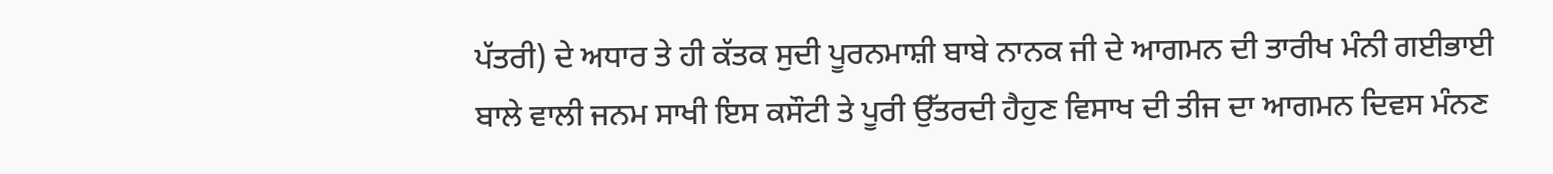ਪੱਤਰੀ) ਦੇ ਅਧਾਰ ਤੇ ਹੀ ਕੱਤਕ ਸੁਦੀ ਪੂਰਨਮਾਸ਼ੀ ਬਾਬੇ ਨਾਨਕ ਜੀ ਦੇ ਆਗਮਨ ਦੀ ਤਾਰੀਖ ਮੰਨੀ ਗਈਭਾਈ ਬਾਲੇ ਵਾਲੀ ਜਨਮ ਸਾਖੀ ਇਸ ਕਸੌਟੀ ਤੇ ਪੂਰੀ ਉੱਤਰਦੀ ਹੈਹੁਣ ਵਿਸਾਖ ਦੀ ਤੀਜ ਦਾ ਆਗਮਨ ਦਿਵਸ ਮੰਨਣ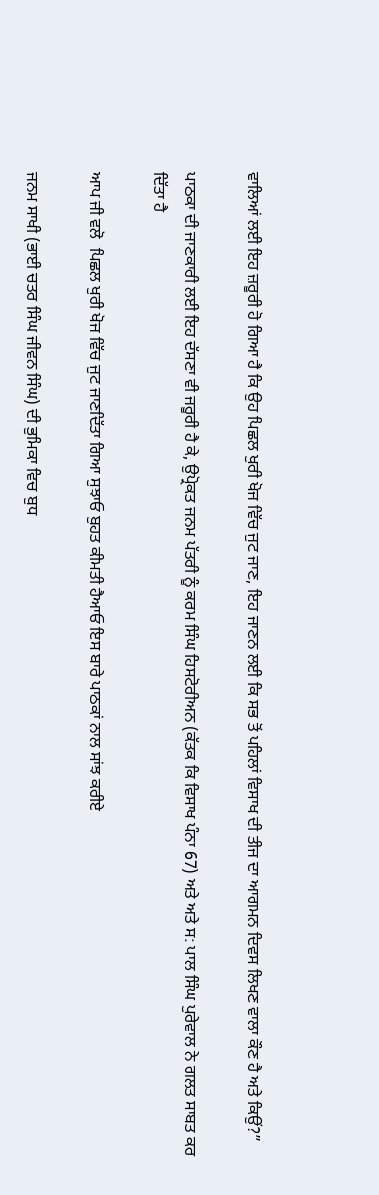ਵਾਲਿਆਂ ਲਈ ਇਹ ਜ਼ਰੂਰੀ ਹੋ ਗਿਆ ਹੈ ਕਿ ਉਹ ਪਿਛਲ ਖੁਰੀ ਖੋਜ ਵਿੱਚ ਜੁਟ ਜਾਣ, ਇਹ ਜਾਣਨ ਲਈ ਕਿ ਸਭ ਤੋਂ ਪਹਿਲਾਂ ਵਿਸਾਖ ਦੀ ਤੀਜ ਦਾ ਆਗਮਨ ਦਿਵਸ ਲਿਖਣ ਵਾਲਾ ਕੌਣ ਹੈ ਅਤੇ ਕਿਉਂ?”

ਪਾਠਕਾ ਦੀ ਜਾਣਕਾਰੀ ਲਈ ਇਹ ਦੱਸਣਾ ਵੀ ਜਰੂਰੀ ਹੈ ਕੇ, ਉਪ੍ਰੋਕਤ ਜਨਮ ਪੱਤਰੀ ਨੂੰ ਕਰਮ ਸਿੰਘ ਹਿਸਟੋਰੀਅਨ (ਕੱਤਕ ਕਿ ਵਿਸਾਖ ਪੰਨਾ 67) ਅਤੇ ਅਤੇ ਸ: ਪਾਲ ਸਿੰਘ ਪੁਰੇਵਾਲ ਨੇ ਗਲਤ ਸਾਬਤ ਕਰ ਦਿੱਤਾ ਹੈ

ਆਪ ਜੀ ਵਲੋ  ਪਿਛਲ ਖੁਰੀ ਖੋਜ ਵਿੱਚ ਜੁਟ ਜਾਣਦਿੱਤਾ ਗਿਆ ਸੁਝਾਓ ਬੁਹਤ ਕੀਮਤੀ ਹੈਆਓ ਇਸ ਬਾਰੇ ਪਾਠਕਾਂ ਨਾਲ ਸਾਂਝ ਕਰੀਏ

ਜਨਮ ਸਾਖੀ (ਭਾਈ ਚਤਰ ਸਿੰਘ ਜੀਵਨ ਸਿੰਘ) ਦੀ ਭੁਮਿਕਾ ਵਿਚ ਬੁਧ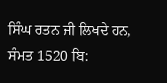ਸਿੰਘ ਰਤਨ ਜੀ ਲਿਖਦੇ ਹਨ, ਸੰਮਤ 1520 ਬਿ: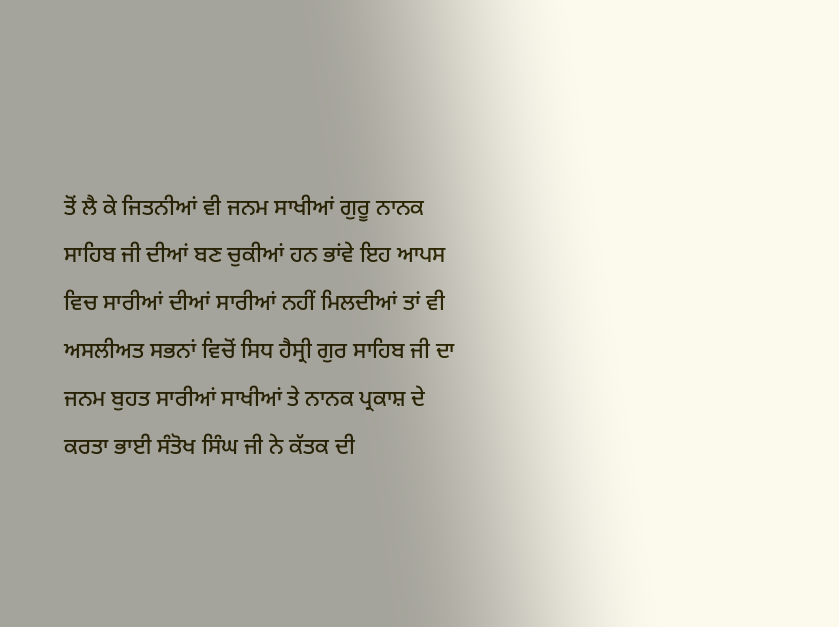ਤੋਂ ਲੈ ਕੇ ਜਿਤਨੀਆਂ ਵੀ ਜਨਮ ਸਾਖੀਆਂ ਗੁਰੂ ਨਾਨਕ ਸਾਹਿਬ ਜੀ ਦੀਆਂ ਬਣ ਚੁਕੀਆਂ ਹਨ ਭਾਂਵੇ ਇਹ ਆਪਸ ਵਿਚ ਸਾਰੀਆਂ ਦੀਆਂ ਸਾਰੀਆਂ ਨਹੀਂ ਮਿਲਦੀਆਂ ਤਾਂ ਵੀ ਅਸਲੀਅਤ ਸਭਨਾਂ ਵਿਚੋਂ ਸਿਧ ਹੈਸ੍ਰੀ ਗੁਰ ਸਾਹਿਬ ਜੀ ਦਾ ਜਨਮ ਬੁਹਤ ਸਾਰੀਆਂ ਸਾਖੀਆਂ ਤੇ ਨਾਨਕ ਪ੍ਰਕਾਸ਼ ਦੇ ਕਰਤਾ ਭਾਈ ਸੰਤੋਖ ਸਿੰਘ ਜੀ ਨੇ ਕੱਤਕ ਦੀ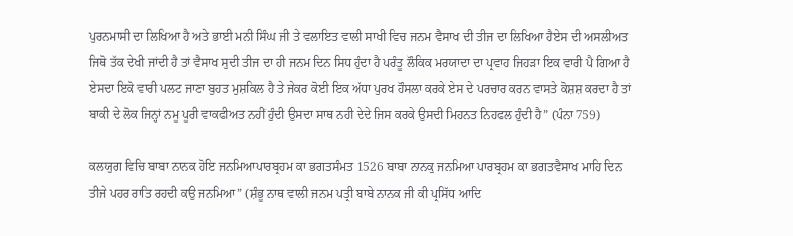ਪੁਰਨਮਾਸੀ ਦਾ ਲਿਖਿਆ ਹੈ ਅਤੇ ਭਾਈ ਮਨੀ ਸਿੰਘ ਜੀ ਤੇ ਵਲਾਇਤ ਵਾਲੀ ਸਾਖੀ ਵਿਚ ਜਨਮ ਵੈਸਾਖ ਦੀ ਤੀਜ ਦਾ ਲਿਖਿਆ ਹੈਏਸ ਦੀ ਅਸਲੀਅਤ ਜਿਥੋ ਤੱਕ ਦੇਖੀ ਜਾਂਦੀ ਹੈ ਤਾਂ ਵੈਸਾਖ ਸੁਦੀ ਤੀਜ ਦਾ ਹੀ ਜਨਮ ਦਿਨ ਸਿਧ ਹੁੰਦਾ ਹੈ ਪਰੰਤੂ ਲੌਕਿਕ ਮਰਯਾਦਾ ਦਾ ਪ੍ਰਵਾਹ ਜਿਹੜਾ ਇਕ ਵਾਰੀ ਪੈ ਗਿਆ ਹੈ ਏਸਦਾ ਇਕੋ ਵਾਰੀ ਪਲਟ ਜਾਣਾ ਬੁਹਤ ਮੁਸ਼ਕਿਲ ਹੈ ਤੇ ਜੇਕਰ ਕੋਈ ਇਕ ਅੱਧਾ ਪੁਰਖ ਹੌਸਲਾ ਕਰਕੇ ਏਸ ਦੇ ਪਰਚਾਰ ਕਰਨ ਵਾਸਤੇ ਕੋਸ਼ਸ਼ ਕਰਦਾ ਹੈ ਤਾਂ ਬਾਕੀ ਦੇ ਲੋਕ ਜਿਨ੍ਹਾਂ ਨਮੂ ਪੂਰੀ ਵਾਕਫੀਅਤ ਨਹੀਂ ਹੁੰਦੀ ਉਸਦਾ ਸਾਥ ਨਹੀ ਦੇਦੇ ਜਿਸ ਕਰਕੇ ਉਸਦੀ ਮਿਹਨਤ ਨਿਹਫਲ ਹੁੰਦੀ ਹੈ” (ਪੰਨਾ 759)

ਕਲਯੁਗ ਵਿਚਿ ਬਾਬਾ ਨਾਨਕ ਹੋਇ ਜਨਮਿਆਪਾਰਬ੍ਰਹਮ ਕਾ ਭਗਤਸੰਮਤ 1526 ਬਾਬਾ ਨਾਨਕੁ ਜਨਮਿਆ ਪਾਰਬ੍ਰਹਮ ਕਾ ਭਗਤਵੈਸਾਖ ਮਾਹਿ ਦਿਨ ਤੀਜੇ ਪਹਰ ਰਾਤਿ ਰਹਦੀ ਕਉ ਜਨਮਿਆ” (ਸ਼ੰਭੂ ਨਾਥ ਵਾਲੀ ਜਨਮ ਪਤ੍ਰੀ ਬਾਬੇ ਨਾਨਕ ਜੀ ਕੀ ਪ੍ਰਸਿੱਧ ਆਦਿ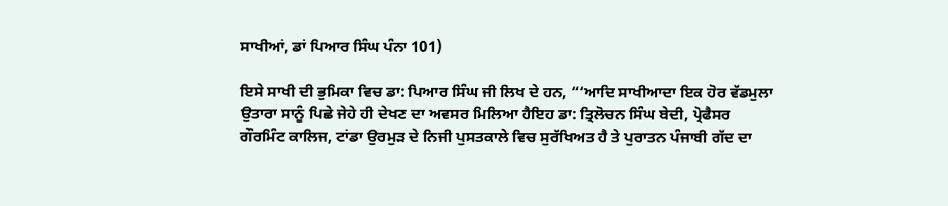ਸਾਖੀਆਂ, ਡਾਂ ਪਿਆਰ ਸਿੰਘ ਪੰਨਾ 101)

ਇਸੇ ਸਾਖੀ ਦੀ ਭੁਮਿਕਾ ਵਿਚ ਡਾ: ਪਿਆਰ ਸਿੰਘ ਜੀ ਲਿਖ ਦੇ ਹਨ, “‘ਆਦਿ ਸਾਖੀਆਦਾ ਇਕ ਹੋਰ ਵੱਡਮੁਲਾ ਉਤਾਰਾ ਸਾਨੂੰ ਪਿਛੇ ਜੇਹੇ ਹੀ ਦੇਖਣ ਦਾ ਅਵਸਰ ਮਿਲਿਆ ਹੈਇਹ ਡਾ: ਤ੍ਰਿਲੋਚਨ ਸਿੰਘ ਬੇਦੀ, ਪ੍ਰੋਫੈਸਰ ਗੌਰਮਿੰਟ ਕਾਲਿਜ, ਟਾਂਡਾ ਉਰਮੁੜ ਦੇ ਨਿਜੀ ਪੁਸਤਕਾਲੇ ਵਿਚ ਸੁਰੱਖਿਅਤ ਹੈ ਤੇ ਪੁਰਾਤਨ ਪੰਜਾਬੀ ਗੱਦ ਦਾ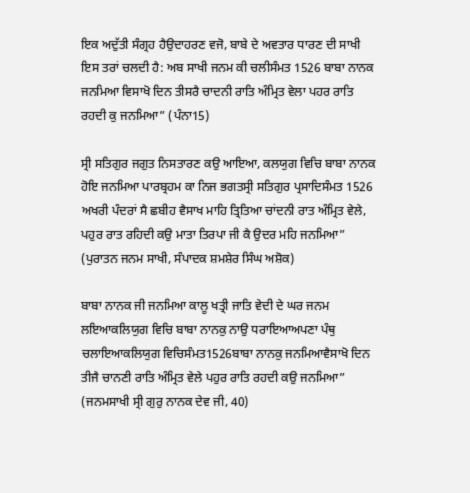ਇਕ ਅਦੁੱਤੀ ਸੰਗ੍ਰਹ ਹੈਉਦਾਹਰਣ ਵਜੋ, ਬਾਬੇ ਦੇ ਅਵਤਾਰ ਧਾਰਣ ਦੀ ਸਾਖੀ ਇਸ ਤਰਾਂ ਚਲਦੀ ਹੈ: ਅਬ ਸਾਖੀ ਜਨਮ ਕੀ ਚਲੀਸੰਮਤ 1526 ਬਾਬਾ ਨਾਨਕ ਜਨਮਿਆ ਵਿਸਾਖੋ ਦਿਨ ਤੀਸਰੈ ਚਾਦਨੀ ਰਾਤਿ ਅੰਮ੍ਰਿਤ ਵੇਲਾ ਪਹਰ ਰਾਤਿ ਰਹਦੀ ਕੁ ਜਨਮਿਆ” (ਪੰਨਾ15)

ਸ੍ਰੀ ਸਤਿਗੁਰ ਜਗੁਤ ਨਿਸਤਾਰਣ ਕਉ ਆਇਆ, ਕਲਯੁਗ ਵਿਚਿ ਬਾਬਾ ਨਾਨਕ ਹੋਇ ਜਨਮਿਆ ਪਾਰਬ੍ਰਹਮ ਕਾ ਨਿਜ ਭਗਤਸ੍ਰੀ ਸਤਿਗੁਰ ਪ੍ਰਸਾਦਿਸੰਮਤ 1526 ਅਖਰੀ ਪੰਦਰਾਂ ਸੈ ਛਬੀਹ ਵੈਸਾਖ ਮਾਹਿ ਤ੍ਰਿਤਿਆ ਚਾਂਦਨੀ ਰਾਤ ਅੰਮ੍ਰਿਤ ਵੇਲੇ, ਪਹੁਰ ਰਾਤ ਰਹਿਦੀ ਕਉ ਮਾਤਾ ਤਿਰਪਾ ਜੀ ਕੈ ਉਦਰ ਮਹਿ ਜਨਮਿਆ” (ਪੁਰਾਤਨ ਜਨਮ ਸਾਖੀ, ਸੰਪਾਦਕ ਸ਼ਮਸ਼ੇਰ ਸਿੰਘ ਅਸ਼ੋਕ)

ਬਾਬਾ ਨਾਨਕ ਜੀ ਜਨਮਿਆ ਕਾਲੂ ਖਤ੍ਰੀ ਜਾਤਿ ਵੇਦੀ ਦੇ ਘਰ ਜਨਮ ਲਇਆਕਲਿਯੁਗ ਵਿਚਿ ਬਾਬਾ ਨਾਨਕੁ ਨਾਉ ਧਰਾਇਆਅਪਣਾ ਪੰਥੁ ਚਲਾਇਆਕਲਿਯੁਗ ਵਿਚਿਸੰਮਤ1526ਬਾਬਾ ਨਾਨਕੁ ਜਨਮਿਆਵੈਸਾਖੋ ਦਿਨ ਤੀਜੈ ਚਾਨਣੀ ਰਾਤਿ ਅੰਮ੍ਰਿਤ ਵੇਲੇ ਪਹੁਰ ਰਾਤਿ ਰਹਦੀ ਕਉ ਜਨਮਿਆ” (ਜਨਮਸਾਖੀ ਸ੍ਰੀ ਗੁਰੁ ਨਾਨਕ ਦੇਵ ਜੀ, 40)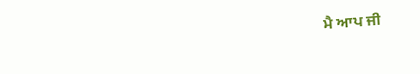ਮੈ ਆਪ ਜੀ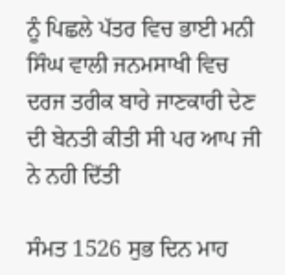ਨੂੰ ਪਿਛਲੇ ਪੱਤਰ ਵਿਚ ਭਾਈ ਮਨੀ ਸਿੰਘ ਵਾਲੀ ਜਨਮਸਾਖੀ ਵਿਚ ਦਰਜ ਤਰੀਕ ਬਾਰੇ ਜਾਣਕਾਰੀ ਦੇਣ ਦੀ ਬੇਨਤੀ ਕੀਤੀ ਸੀ ਪਰ ਆਪ ਜੀ ਨੇ ਨਹੀ ਦਿੱਤੀ

ਸੰਮਤ 1526 ਸੁਭ ਦਿਨ ਮਾਹ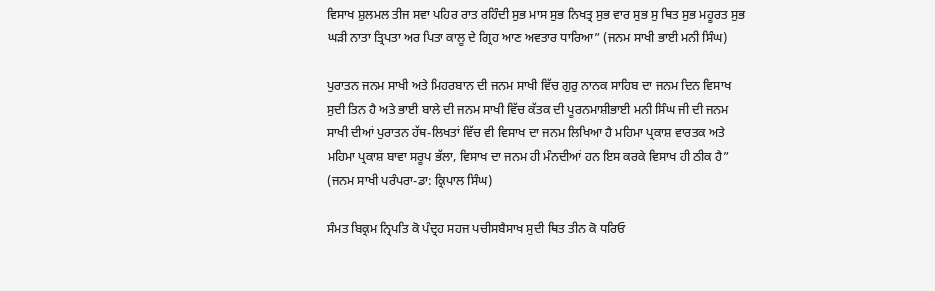ਵਿਸਾਖ ਸ਼ੁਲਮਲ ਤੀਜ ਸਵਾ ਪਹਿਰ ਰਾਤ ਰਹਿੰਦੀ ਸੁਭ ਮਾਸ ਸੁਭ ਨਿਖਤ੍ਰ ਸੁਭ ਵਾਰ ਸੁਭ ਸੁ ਥਿਤ ਸੁਭ ਮਹੂਰਤ ਸੁਭ ਘੜੀ ਨਾਤਾ ਤ੍ਰਿਪਤਾ ਅਰ ਪਿਤਾ ਕਾਲੂ ਦੇ ਗ੍ਰਿਹ ਆਣ ਅਵਤਾਰ ਧਾਰਿਆ” (ਜਨਮ ਸਾਖੀ ਭਾਈ ਮਨੀ ਸਿੰਘ)

ਪੁਰਾਤਨ ਜਨਮ ਸਾਖੀ ਅਤੇ ਮਿਹਰਬਾਨ ਦੀ ਜਨਮ ਸਾਖੀ ਵਿੱਚ ਗੁਰੁ ਨਾਨਕ ਸਾਹਿਬ ਦਾ ਜਨਮ ਦਿਨ ਵਿਸਾਖ ਸੁਦੀ ਤਿਨ ਹੈ ਅਤੇ ਭਾਈ ਬਾਲੇ ਦੀ ਜਨਮ ਸਾਖੀ ਵਿੱਚ ਕੱਤਕ ਦੀ ਪੂਰਨਮਾਸ਼ੀਭਾਈ ਮਨੀ ਸਿੰਘ ਜੀ ਦੀ ਜਨਮ ਸਾਖੀ ਦੀਆਂ ਪੁਰਾਤਨ ਹੱਥ-ਲਿਖਤਾਂ ਵਿੱਚ ਵੀ ਵਿਸਾਖ ਦਾ ਜਨਮ ਲਿਖਿਆ ਹੈ ਮਹਿਮਾ ਪ੍ਰਕਾਸ਼ ਵਾਰਤਕ ਅਤੇ ਮਹਿਮਾ ਪ੍ਰਕਾਸ਼ ਬਾਵਾ ਸਰੂਪ ਭੱਲਾ, ਵਿਸਾਖ ਦਾ ਜਨਮ ਹੀ ਮੰਨਦੀਆਂ ਹਨ ਇਸ ਕਰਕੇ ਵਿਸਾਖ ਹੀ ਠੀਕ ਹੈ” (ਜਨਮ ਸਾਖੀ ਪਰੰਪਰਾ-ਡਾ: ਕ੍ਰਿਪਾਲ ਸਿੰਘ)

ਸੰਮਤ ਬਿਕ੍ਰਮ ਨ੍ਰਿਪਤਿ ਕੋ ਪੰਦ੍ਰਹ ਸਹਜ ਪਚੀਸਬੈਸਾਖ ਸੁਦੀ ਥਿਤ ਤੀਨ ਕੋ ਧਰਿਓ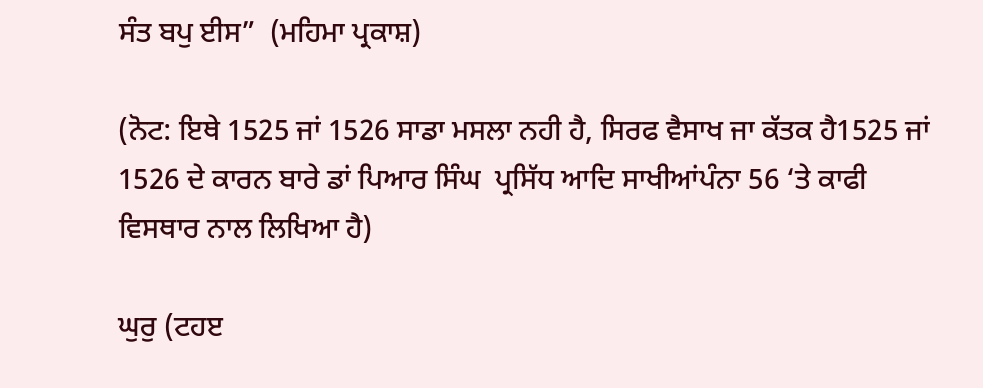ਸੰਤ ਬਪੁ ਈਸ”  (ਮਹਿਮਾ ਪ੍ਰਕਾਸ਼)

(ਨੋਟ: ਇਥੇ 1525 ਜਾਂ 1526 ਸਾਡਾ ਮਸਲਾ ਨਹੀ ਹੈ, ਸਿਰਫ ਵੈਸਾਖ ਜਾ ਕੱਤਕ ਹੈ1525 ਜਾਂ 1526 ਦੇ ਕਾਰਨ ਬਾਰੇ ਡਾਂ ਪਿਆਰ ਸਿੰਘ  ਪ੍ਰਸਿੱਧ ਆਦਿ ਸਾਖੀਆਂਪੰਨਾ 56 ‘ਤੇ ਕਾਫੀ ਵਿਸਥਾਰ ਨਾਲ ਲਿਖਿਆ ਹੈ)

ਘੁਰੁ (ਟਹੲ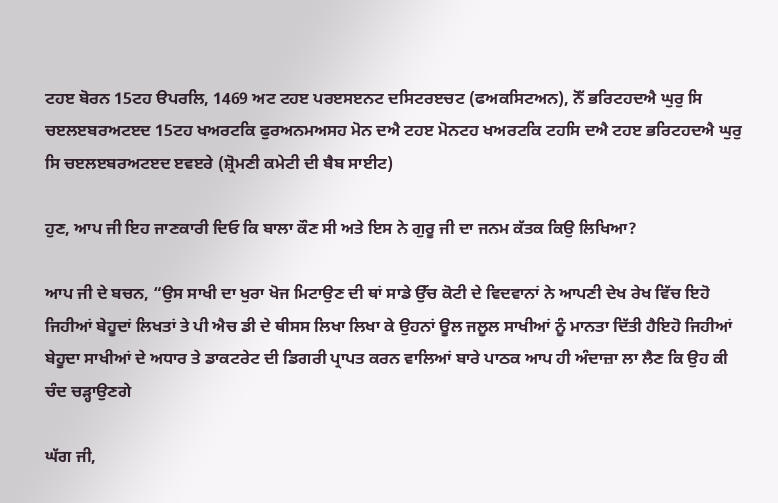ਟਹੲ ਬੋਰਨ 15ਟਹ ੳਪਰਲਿ, 1469 ਅਟ ਟਹੲ ਪਰੲਸੲਨਟ ਦਸਿਟਰੲਚਟ (ਫਅਕਸਿਟਅਨ), ਨੋੱ ਭਰਿਟਹਦਐ ਘੁਰੁ ਸਿ ਚੲਲੲਬਰਅਟੲਦ 15ਟਹ ਖਅਰਟਕਿ ਫੁਰਅਨਮਅਸਹ ਮੋਨ ਦਐ ਟਹੲ ਮੋਨਟਹ ਖਅਰਟਕਿ ਟਹਸਿ ਦਐ ਟਹੲ ਭਰਿਟਹਦਐ ਘੁਰੁ ਸਿ ਚੲਲੲਬਰਅਟੲਦ ੲਵੲਰੇ (ਸ਼੍ਰੋਮਣੀ ਕਮੇਟੀ ਦੀ ਬੈਬ ਸਾਈਟ)

ਹੁਣ, ਆਪ ਜੀ ਇਹ ਜਾਣਕਾਰੀ ਦਿਓ ਕਿ ਬਾਲਾ ਕੌਣ ਸੀ ਅਤੇ ਇਸ ਨੇ ਗੁਰੂ ਜੀ ਦਾ ਜਨਮ ਕੱਤਕ ਕਿਉ ਲਿਖਿਆ?

ਆਪ ਜੀ ਦੇ ਬਚਨ, “ਉਸ ਸਾਖੀ ਦਾ ਖੁਰਾ ਖੋਜ ਮਿਟਾਉਣ ਦੀ ਥਾਂ ਸਾਡੇ ਉੱਚ ਕੋਟੀ ਦੇ ਵਿਦਵਾਨਾਂ ਨੇ ਆਪਣੀ ਦੇਖ ਰੇਖ ਵਿੱਚ ਇਹੋ ਜਿਹੀਆਂ ਬੇਹੂਦਾਂ ਲਿਖਤਾਂ ਤੇ ਪੀ ਐਚ ਡੀ ਦੇ ਥੀਸਸ ਲਿਖਾ ਲਿਖਾ ਕੇ ਉਹਨਾਂ ਊਲ ਜਲੂਲ ਸਾਖੀਆਂ ਨੂੰ ਮਾਨਤਾ ਦਿੱਤੀ ਹੈਇਹੋ ਜਿਹੀਆਂ ਬੇਹੂਦਾ ਸਾਖੀਆਂ ਦੇ ਅਧਾਰ ਤੇ ਡਾਕਟਰੇਟ ਦੀ ਡਿਗਰੀ ਪ੍ਰਾਪਤ ਕਰਨ ਵਾਲਿਆਂ ਬਾਰੇ ਪਾਠਕ ਆਪ ਹੀ ਅੰਦਾਜ਼ਾ ਲਾ ਲੈਣ ਕਿ ਉਹ ਕੀ ਚੰਦ ਚੜ੍ਹਾਉਣਗੇ

ਘੱਗ ਜੀ,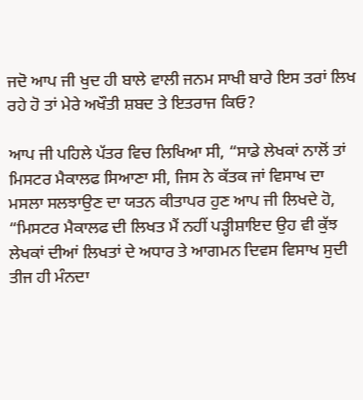ਜਦੋ ਆਪ ਜੀ ਖੁਦ ਹੀ ਬਾਲੇ ਵਾਲੀ ਜਨਮ ਸਾਖੀ ਬਾਰੇ ਇਸ ਤਰਾਂ ਲਿਖ ਰਹੇ ਹੋ ਤਾਂ ਮੇਰੇ ਅਖੌਤੀ ਸ਼ਬਦ ਤੇ ਇਤਰਾਜ ਕਿਓ?

ਆਪ ਜੀ ਪਹਿਲੇ ਪੱਤਰ ਵਿਚ ਲਿਖਿਆ ਸੀ, “ਸਾਡੇ ਲੇਖਕਾਂ ਨਾਲੋਂ ਤਾਂ ਮਿਸਟਰ ਮੈਕਾਲਫ ਸਿਆਣਾ ਸੀ, ਜਿਸ ਨੇ ਕੱਤਕ ਜਾਂ ਵਿਸਾਖ ਦਾ ਮਸਲਾ ਸਲਝਾਉਣ ਦਾ ਯਤਨ ਕੀਤਾਪਰ ਹੁਣ ਆਪ ਜੀ ਲਿਖਦੇ ਹੋ, “ਮਿਸਟਰ ਮੈਕਾਲਫ ਦੀ ਲਿਖਤ ਮੈਂ ਨਹੀਂ ਪੜ੍ਹੀਸ਼ਾਇਦ ਉਹ ਵੀ ਕੁੱਝ ਲੇਖਕਾਂ ਦੀਆਂ ਲਿਖਤਾਂ ਦੇ ਅਧਾਰ ਤੇ ਆਗਮਨ ਦਿਵਸ ਵਿਸਾਖ ਸੁਦੀ ਤੀਜ ਹੀ ਮੰਨਦਾ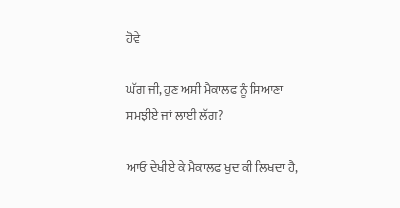ਹੋਵੇ

ਘੱਗ ਜੀ, ਹੁਣ ਅਸੀ ਮੈਕਾਲਫ ਨੂੰ ਸਿਆਣਾ ਸਮਝੀਏ ਜਾਂ ਲਾਈ ਲੱਗ?

ਆਓ ਦੇਖੀਏ ਕੇ ਮੈਕਾਲਫ ਖੁਦ ਕੀ ਲਿਖਦਾ ਹੈ,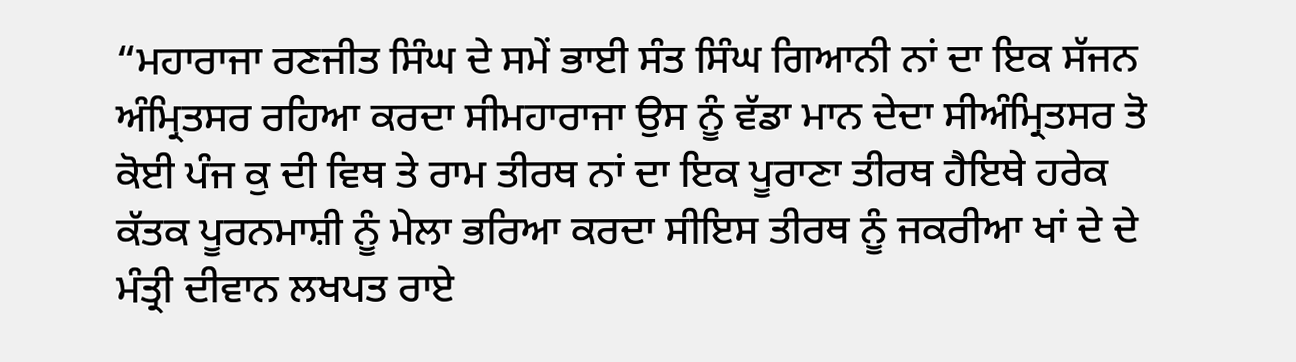“ਮਹਾਰਾਜਾ ਰਣਜੀਤ ਸਿੰਘ ਦੇ ਸਮੇਂ ਭਾਈ ਸੰਤ ਸਿੰਘ ਗਿਆਨੀ ਨਾਂ ਦਾ ਇਕ ਸੱਜਨ ਅੰਮ੍ਰਿਤਸਰ ਰਹਿਆ ਕਰਦਾ ਸੀਮਹਾਰਾਜਾ ਉਸ ਨੂੰ ਵੱਡਾ ਮਾਨ ਦੇਦਾ ਸੀਅੰਮ੍ਰਿਤਸਰ ਤੋ ਕੋਈ ਪੰਜ ਕੁ ਦੀ ਵਿਥ ਤੇ ਰਾਮ ਤੀਰਥ ਨਾਂ ਦਾ ਇਕ ਪੂਰਾਣਾ ਤੀਰਥ ਹੈਇਥੇ ਹਰੇਕ ਕੱਤਕ ਪੂਰਨਮਾਸ਼ੀ ਨੂੰ ਮੇਲਾ ਭਰਿਆ ਕਰਦਾ ਸੀਇਸ ਤੀਰਥ ਨੂੰ ਜਕਰੀਆ ਖਾਂ ਦੇ ਦੇ ਮੰਤ੍ਰੀ ਦੀਵਾਨ ਲਖਪਤ ਰਾਏ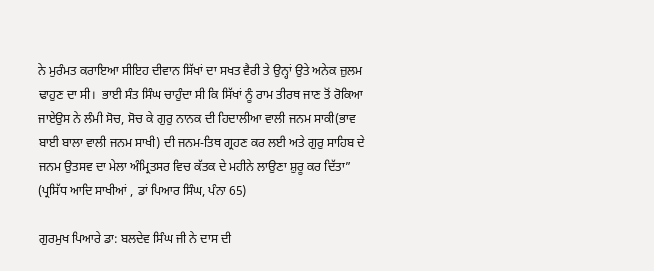ਨੇ ਮੁਰੰਮਤ ਕਰਾਇਆ ਸੀਇਹ ਦੀਵਾਨ ਸਿੱਖਾਂ ਦਾ ਸਖਤ ਵੈਰੀ ਤੇ ਉਨ੍ਹਾਂ ਉਤੇ ਅਨੇਕ ਜ਼ੁਲਮ ਢਾਹੁਣ ਦਾ ਸੀ।  ਭਾਈ ਸੰਤ ਸਿੰਘ ਚਾਹੁੰਦਾ ਸੀ ਕਿ ਸਿੱਖਾਂ ਨੂੰ ਰਾਮ ਤੀਰਥ ਜਾਣ ਤੋਂ ਰੋਕਿਆ ਜਾਏਉਸ ਨੇ ਲੰਮੀ ਸੋਚ, ਸੋਚ ਕੇ ਗੁਰੁ ਨਾਨਕ ਦੀ ਹਿਦਾਲੀਆ ਵਾਲੀ ਜਨਮ ਸਾਕੀ(ਭਾਵ ਬਾਈ ਬਾਲਾ ਵਾਲੀ ਜਨਮ ਸਾਖੀ) ਦੀ ਜਨਮ-ਤਿਥ ਗ੍ਰਹਣ ਕਰ ਲਈ ਅਤੇ ਗੁਰੁ ਸਾਹਿਬ ਦੇ ਜਨਮ ਉਤਸਵ ਦਾ ਮੇਲਾ ਅੰਮ੍ਰਿਤਸਰ ਵਿਚ ਕੱਤਕ ਦੇ ਮਹੀਨੇ ਲਾਉਣਾ ਸ਼ੁਰੂ ਕਰ ਦਿੱਤਾ” (ਪ੍ਰਸਿੱਧ ਆਦਿ ਸਾਖੀਆਂ , ਡਾਂ ਪਿਆਰ ਸਿੰਘ, ਪੰਨਾ 65)

ਗੁਰਮੁਖ ਪਿਆਰੇ ਡਾ: ਬਲਦੇਵ ਸਿੰਘ ਜੀ ਨੇ ਦਾਸ ਦੀ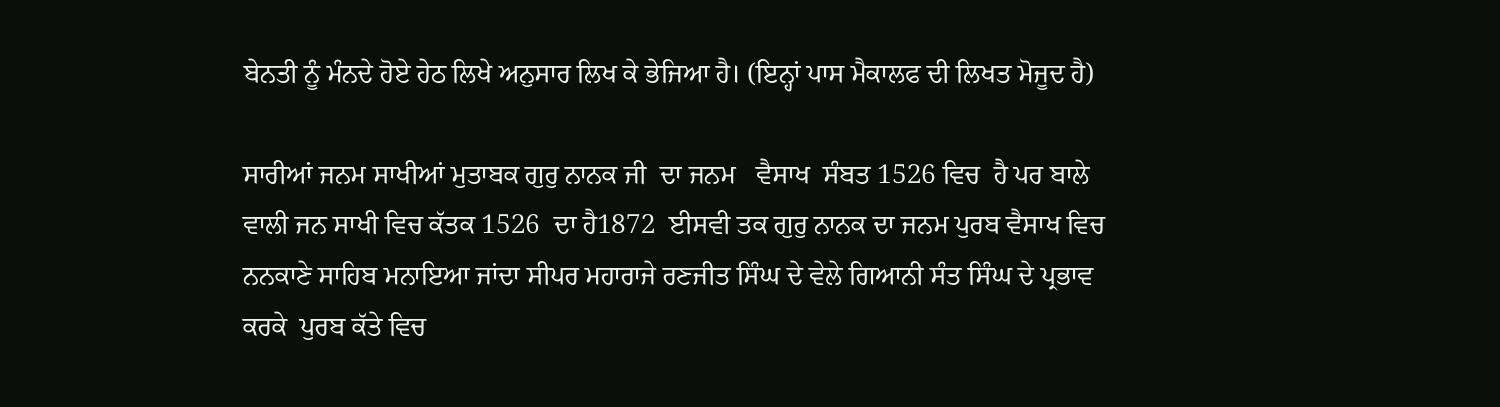ਬੇਨਤੀ ਨੂੰ ਮੰਨਦੇ ਹੋਏ ਹੇਠ ਲਿਖੇ ਅਨੁਸਾਰ ਲਿਖ ਕੇ ਭੇਜਿਆ ਹੈ। (ਇਨ੍ਹਾਂ ਪਾਸ ਮੈਕਾਲਫ ਦੀ ਲਿਖਤ ਮੋਜੂਦ ਹੈ)

ਸਾਰੀਆਂ ਜਨਮ ਸਾਖੀਆਂ ਮੁਤਾਬਕ ਗੁਰੁ ਨਾਨਕ ਜੀ  ਦਾ ਜਨਮ   ਵੈਸਾਖ  ਸੰਬਤ 1526 ਵਿਚ  ਹੈ ਪਰ ਬਾਲੇ ਵਾਲੀ ਜਨ ਸਾਖੀ ਵਿਚ ਕੱਤਕ 1526  ਦਾ ਹੈ1872  ਈਸਵੀ ਤਕ ਗੁਰੁ ਨਾਨਕ ਦਾ ਜਨਮ ਪੁਰਬ ਵੈਸਾਖ ਵਿਚ ਨਨਕਾਣੇ ਸਾਹਿਬ ਮਨਾਇਆ ਜਾਂਦਾ ਸੀਪਰ ਮਹਾਰਾਜੇ ਰਣਜੀਤ ਸਿੰਘ ਦੇ ਵੇਲੇ ਗਿਆਨੀ ਸੰਤ ਸਿੰਘ ਦੇ ਪ੍ਰਭਾਵ ਕਰਕੇ  ਪੁਰਬ ਕੱਤੇ ਵਿਚ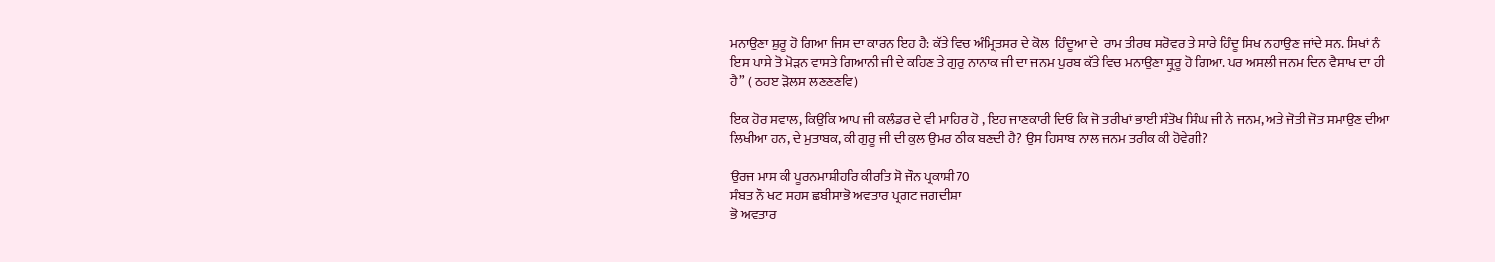ਮਨਾਉਣਾ ਸ਼ੁਰੂ ਹੋ ਗਿਆ ਜਿਸ ਦਾ ਕਾਰਨ ਇਹ ਹੈ: ਕੱਤੇ ਵਿਚ ਅੰਮ੍ਰਿਤਸਰ ਦੇ ਕੋਲ  ਹਿੰਦੂਆ ਦੇ  ਰਾਮ ਤੀਰਥ ਸਰੋਵਰ ਤੇ ਸਾਰੇ ਹਿੰਦੂ ਸਿਖ ਨਹਾਉਣ ਜਾਂਦੇ ਸਨ. ਸਿਖਾਂ ਨੰ ਇਸ ਪਾਸੇ ਤੋ ਮੋੜਨ ਵਾਸਤੇ ਗਿਆਨੀ ਜੀ ਦੇ ਕਹਿਣ ਤੇ ਗੁਰੁ ਨਾਨਾਕ ਜੀ ਦਾ ਜਨਮ ਪੁਰਬ ਕੱਤੇ ਵਿਚ ਮਨਾਉਣਾ ਸ਼੍ਰੁਰੂ ਹੋ ਗਿਆ. ਪਰ ਅਸਲੀ ਜਨਮ ਦਿਨ ਵੈਸਾਖ ਦਾ ਹੀ ਹੈ” ( ਠਹੲ ੜੋਲਸ ਲਣਣਣਵਿ)

ਇਕ ਹੋਰ ਸਵਾਲ, ਕਿਉਕਿ ਆਪ ਜੀ ਕਲੰਡਰ ਦੇ ਵੀ ਮਾਹਿਰ ਹੋ , ਇਹ ਜਾਣਕਾਰੀ ਦਿਓ ਕਿ ਜੋ ਤਰੀਖਾਂ ਭਾਈ ਸੰਤੋਖ ਸਿੰਘ ਜੀ ਨੇ ਜਨਮ, ਅਤੇ ਜੋਤੀ ਜੋਤ ਸਮਾਉਣ ਦੀਆ ਲਿਖੀਆ ਹਨ, ਦੇ ਮੁਤਾਬਕ, ਕੀ ਗੁਰੂ ਜੀ ਦੀ ਕੁਲ ਉਮਰ ਠੀਕ ਬਣਦੀ ਹੈ? ਉਸ ਹਿਸਾਬ ਨਾਲ ਜਨਮ ਤਰੀਕ ਕੀ ਹੋਵੇਗੀ?

ਉਰਜ ਮਾਸ ਕੀ ਪੂਰਨਮਾਸ਼ੀਹਰਿ ਕੀਰਤਿ ਸੋ ਜੌਨ ਪ੍ਰਕਾਸ਼ੀ70
ਸੰਬਤ ਨੌ ਖਟ ਸਹਸ ਛਬੀਸਾਭੋ ਅਵਤਾਰ ਪ੍ਰਗਟ ਜਗਦੀਸ਼ਾ
ਭੋ ਅਵਤਾਰ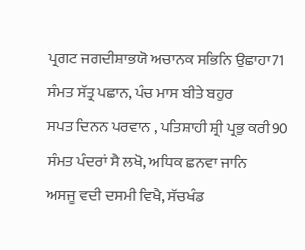ਪ੍ਰਗਟ ਜਗਦੀਸ਼ਾਭਯੋ ਅਚਾਨਕ ਸਭਿਨਿ ਉਛਾਹਾ71
ਸੰਮਤ ਸੱਤ੍ਰ ਪਛਾਨ, ਪੰਚ ਮਾਸ ਬੀਤੇ ਬਹੁਰ
ਸਪਤ ਦਿਨਨ ਪਰਵਾਨ , ਪਤਿਸ਼ਾਹੀ ਸ਼੍ਰੀ ਪ੍ਰਭੁ ਕਰੀ90
ਸੰਮਤ ਪੰਦਰਾਂ ਸੈ ਲਖੋ, ਅਧਿਕ ਛਨਵਾ ਜਾਨਿ
ਅਸਜੂ ਵਦੀ ਦਸਮੀ ਵਿਖੈ, ਸੱਚਖੰਡ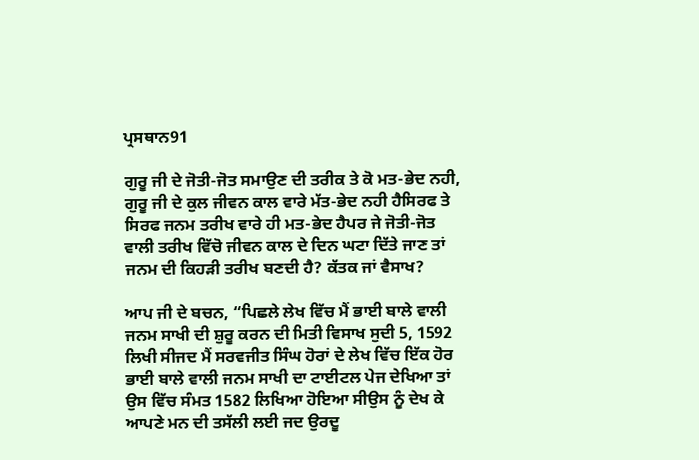ਪ੍ਰਸਥਾਨ91

ਗੁਰੂ ਜੀ ਦੇ ਜੋਤੀ-ਜੋਤ ਸਮਾਉਣ ਦੀ ਤਰੀਕ ਤੇ ਕੋ ਮਤ-ਭੇਦ ਨਹੀ, ਗੁਰੂ ਜੀ ਦੇ ਕੁਲ ਜੀਵਨ ਕਾਲ ਵਾਰੇ ਮੱਤ-ਭੇਦ ਨਹੀ ਹੈਸਿਰਫ ਤੇ ਸਿਰਫ ਜਨਮ ਤਰੀਖ ਵਾਰੇ ਹੀ ਮਤ-ਭੇਦ ਹੈਪਰ ਜੇ ਜੋਤੀ-ਜੋਤ ਵਾਲੀ ਤਰੀਖ ਵਿੱਚੋ ਜੀਵਨ ਕਾਲ ਦੇ ਦਿਨ ਘਟਾ ਦਿੱਤੇ ਜਾਣ ਤਾਂ ਜਨਮ ਦੀ ਕਿਹੜੀ ਤਰੀਖ ਬਣਦੀ ਹੈ? ਕੱਤਕ ਜਾਂ ਵੈਸਾਖ?

ਆਪ ਜੀ ਦੇ ਬਚਨ, “ਪਿਛਲੇ ਲੇਖ ਵਿੱਚ ਮੈਂ ਭਾਈ ਬਾਲੇ ਵਾਲੀ ਜਨਮ ਸਾਖੀ ਦੀ ਸ਼ੁਰੂ ਕਰਨ ਦੀ ਮਿਤੀ ਵਿਸਾਖ ਸੁਦੀ 5, 1592 ਲਿਖੀ ਸੀਜਦ ਮੈਂ ਸਰਵਜੀਤ ਸਿੰਘ ਹੋਰਾਂ ਦੇ ਲੇਖ ਵਿੱਚ ਇੱਕ ਹੋਰ ਭਾਈ ਬਾਲੇ ਵਾਲੀ ਜਨਮ ਸਾਖੀ ਦਾ ਟਾਈਟਲ ਪੇਜ ਦੇਖਿਆ ਤਾਂ ਉਸ ਵਿੱਚ ਸੰਮਤ 1582 ਲਿਖਿਆ ਹੋਇਆ ਸੀਉਸ ਨੂੰ ਦੇਖ ਕੇ ਆਪਣੇ ਮਨ ਦੀ ਤਸੱਲੀ ਲਈ ਜਦ ਉਰਦੂ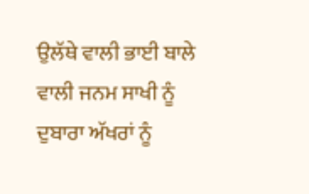ਉਲੱਥੇ ਵਾਲੀ ਭਾਈ ਬਾਲੇ ਵਾਲੀ ਜਨਮ ਸਾਖੀ ਨੂੰ ਦੁਬਾਰਾ ਅੱਖਰਾਂ ਨੂੰ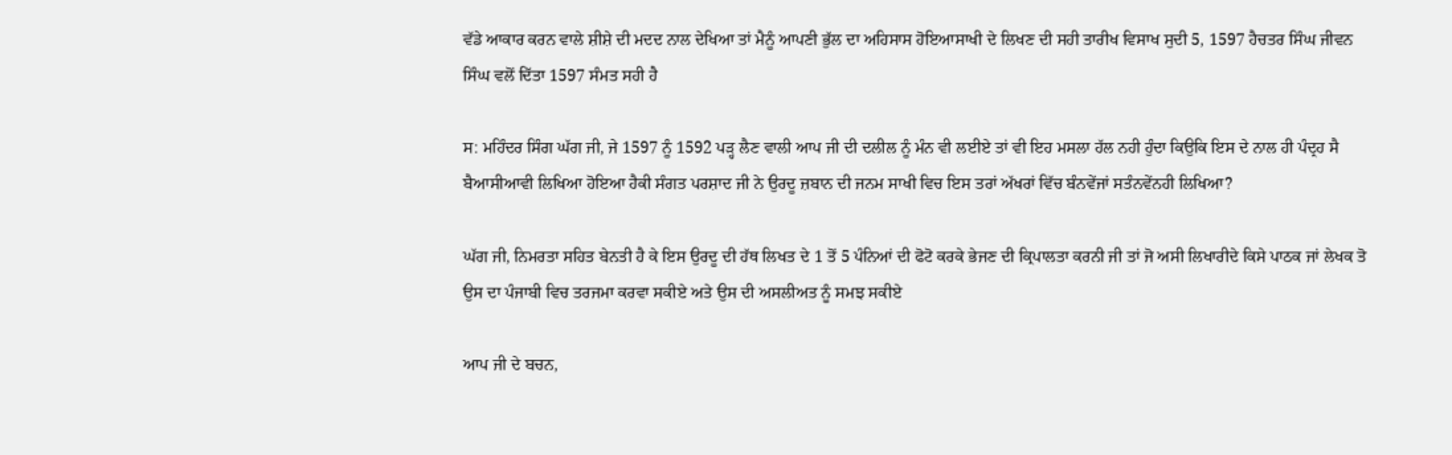ਵੱਡੇ ਆਕਾਰ ਕਰਨ ਵਾਲੇ ਸ਼ੀਸ਼ੇ ਦੀ ਮਦਦ ਨਾਲ ਦੇਖਿਆ ਤਾਂ ਮੈਨੂੰ ਆਪਣੀ ਭੁੱਲ ਦਾ ਅਹਿਸਾਸ ਹੋਇਆਸਾਖੀ ਦੇ ਲਿਖਣ ਦੀ ਸਹੀ ਤਾਰੀਖ ਵਿਸਾਖ ਸੁਦੀ 5, 1597 ਹੈਚਤਰ ਸਿੰਘ ਜੀਵਨ ਸਿੰਘ ਵਲੋਂ ਦਿੱਤਾ 1597 ਸੰਮਤ ਸਹੀ ਹੈ

ਸ: ਮਹਿੰਦਰ ਸਿੰਗ ਘੱਗ ਜੀ, ਜੇ 1597 ਨੂੰ 1592 ਪੜ੍ਹ ਲੈਣ ਵਾਲੀ ਆਪ ਜੀ ਦੀ ਦਲੀਲ ਨੂੰ ਮੰਨ ਵੀ ਲਈਏ ਤਾਂ ਵੀ ਇਹ ਮਸਲਾ ਹੱਲ ਨਹੀ ਹੁੰਦਾ ਕਿਉਕਿ ਇਸ ਦੇ ਨਾਲ ਹੀ ਪੰਦ੍ਰਹ ਸੈ ਬੈਆਸੀਆਵੀ ਲਿਖਿਆ ਹੋਇਆ ਹੈਕੀ ਸੰਗਤ ਪਰਸ਼ਾਦ ਜੀ ਨੇ ਉਰਦੂ ਜ਼ਬਾਨ ਦੀ ਜਨਮ ਸਾਖੀ ਵਿਚ ਇਸ ਤਰਾਂ ਅੱਖਰਾਂ ਵਿੱਚ ਬੰਨਵੇਂਜਾਂ ਸਤੰਨਵੇਂਨਹੀ ਲਿਖਿਆ?

ਘੱਗ ਜੀ, ਨਿਮਰਤਾ ਸਹਿਤ ਬੇਨਤੀ ਹੈ ਕੇ ਇਸ ਉਰਦੂ ਦੀ ਹੱਥ ਲਿਖਤ ਦੇ 1 ਤੋਂ 5 ਪੰਨਿਆਂ ਦੀ ਫੋਟੋ ਕਰਕੇ ਭੇਜਣ ਦੀ ਕ੍ਰਿਪਾਲਤਾ ਕਰਨੀ ਜੀ ਤਾਂ ਜੋ ਅਸੀ ਲਿਖਾਰੀਦੇ ਕਿਸੇ ਪਾਠਕ ਜਾਂ ਲੇਖਕ ਤੋ ਉਸ ਦਾ ਪੰਜਾਬੀ ਵਿਚ ਤਰਜਮਾ ਕਰਵਾ ਸਕੀਏ ਅਤੇ ਉਸ ਦੀ ਅਸਲੀਅਤ ਨੂੰ ਸਮਝ ਸਕੀਏ

ਆਪ ਜੀ ਦੇ ਬਚਨ,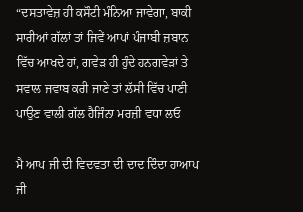“ਦਸਤਾਵੇਜ਼ ਹੀ ਕਸੌਟੀ ਮੰਨਿਆ ਜਾਵੇਗਾ, ਬਾਕੀ ਸਾਰੀਆਂ ਗੱਲਾਂ ਤਾਂ ਜਿਵੇਂ ਆਪਾਂ ਪੰਜਾਬੀ ਜ਼ਬਾਨ ਵਿੱਚ ਆਖਦੇ ਹਾਂ, ਗਵੇੜ ਹੀ ਹੁੰਦੇ ਹਨਗਵੇੜਾਂ ਤੇ ਸਵਾਲ ਜਵਾਬ ਕਰੀ ਜਾਣੇ ਤਾਂ ਲੱਸੀ ਵਿੱਚ ਪਾਣੀ ਪਾਉਣ ਵਾਲੀ ਗੱਲ ਹੈਜਿੰਨਾ ਮਰਜ਼ੀ ਵਧਾ ਲਓ

ਮੈ ਆਪ ਜੀ ਦੀ ਵਿਦਵਤਾ ਦੀ ਦਾਦ ਦਿੰਦਾ ਹਾਆਪ ਜੀ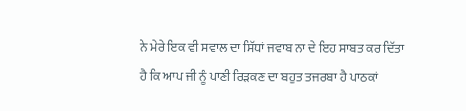ਨੇ ਮੇਰੇ ਇਕ ਵੀ ਸਵਾਲ ਦਾ ਸਿੱਧਾਂ ਜਵਾਬ ਨਾ ਦੇ ਇਹ ਸਾਬਤ ਕਰ ਦਿੱਤਾ ਹੈ ਕਿ ਆਪ ਜੀ ਨੂੰ ਪਾਣੀ ਰਿੜਕਣ ਦਾ ਬਹੁਤ ਤਜਰਬਾ ਹੈ ਪਾਠਕਾਂ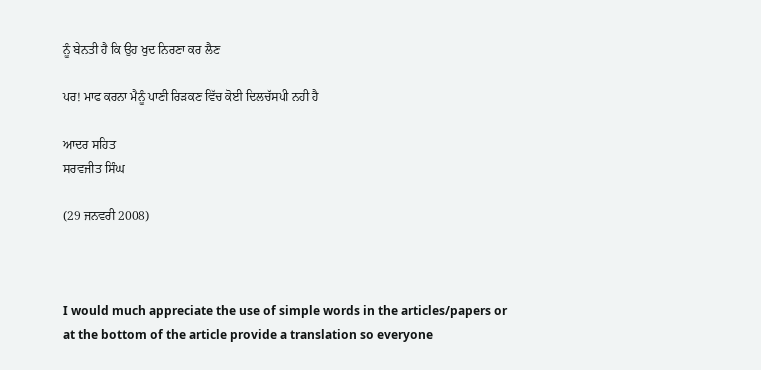ਨੂੰ ਬੇਨਤੀ ਹੈ ਕਿ ਉਹ ਖੁਦ ਨਿਰਣਾ ਕਰ ਲੈਣ

ਪਰ! ਮਾਫ ਕਰਨਾ ਮੈਨੂੰ ਪਾਣੀ ਰਿੜਕਣ ਵਿੱਚ ਕੋਈ ਦਿਲਚੱਸਪੀ ਨਹੀ ਹੈ

ਆਦਰ ਸਹਿਤ
ਸਰਵਜੀਤ ਸਿੰਘ

(29 ਜਨਵਰੀ 2008)



I would much appreciate the use of simple words in the articles/papers or
at the bottom of the article provide a translation so everyone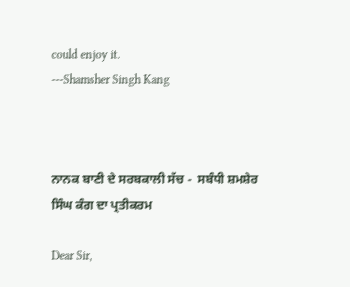could enjoy it.
---Shamsher Singh Kang



ਨਾਨਕ ਬਾਣੀ ਦੇ ਸਰਬਕਾਲੀ ਸੱਚ -  ਸਬੰਧੀ ਸ਼ਮਸ਼ੇਰ ਸਿੰਘ ਕੰਗ ਦਾ ਪ੍ਰਤੀਕਰਮ

Dear Sir,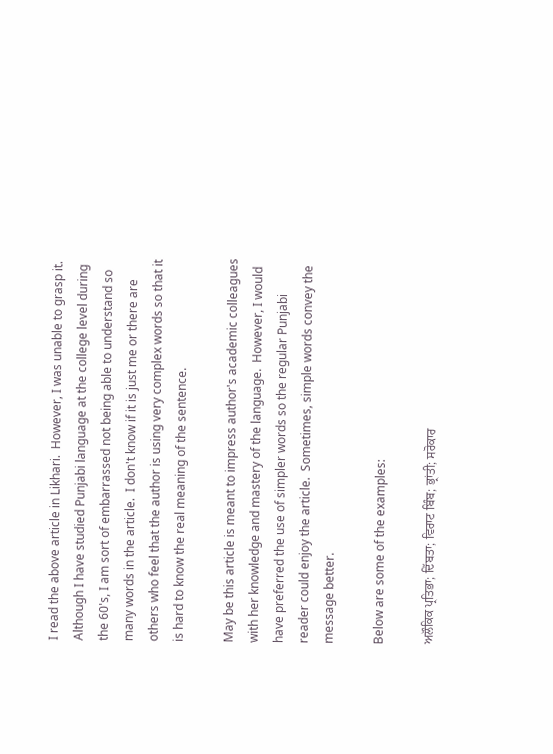I read the above article in Likhari.  However, I was unable to grasp it.  Although I have studied Punjabi language at the college level during the 60's, I am sort of embarrassed not being able to understand so many words in the article.  I don't know if it is just me or there are others who feel that the author is using very complex words so that it is hard to know the real meaning of the sentence.

May be this article is meant to impress author's academic colleagues with her knowledge and mastery of the language.  However, I would have preferred the use of simpler words so the regular Punjabi reader could enjoy the article.  Sometimes, simple words convey the message better.

Below are some of the examples:

ਅਲੌਕਿਕ ਪ੍ਰਤਿਭਾ; ਦਿੱਬਤਾ; ਵਿਰਾਟ ਬਿੰਬ; ਭ੍ਰਾਂਤੀ; ਸਰੋਕਾਰ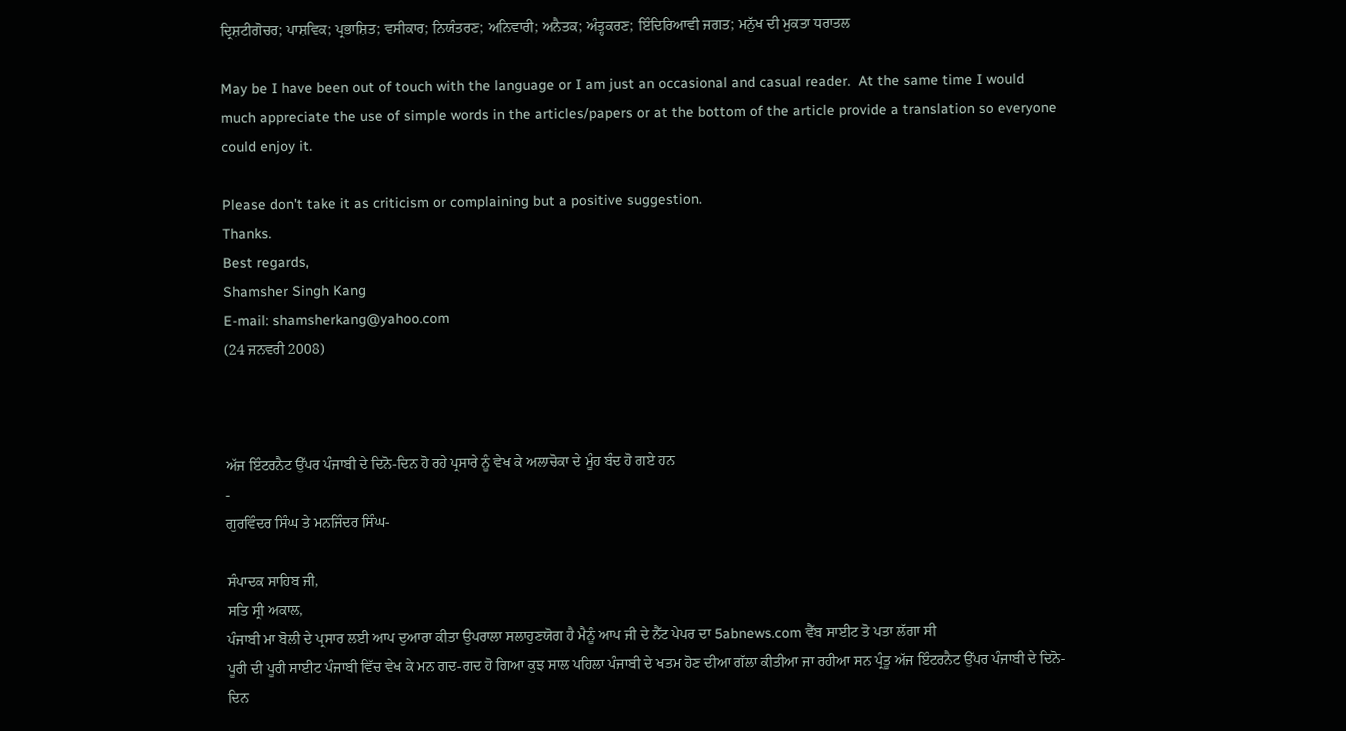ਦ੍ਰਿਸ਼ਟੀਗੋਚਰ; ਪਾਸ਼ਵਿਕ; ਪ੍ਰਭਾਸ਼ਿਤ; ਵਸੀਕਾਰ; ਨਿਯੰਤਰਣ; ਅਨਿਵਾਰੀ; ਅਨੈਤਕ; ਅੰਤ੍ਹਕਰਣ; ਇੰਦਿਰਿਆਵੀ ਜਗਤ; ਮਨੁੱਖ ਦੀ ਮੁਕਤਾ ਧਰਾਤਲ

May be I have been out of touch with the language or I am just an occasional and casual reader.  At the same time I would much appreciate the use of simple words in the articles/papers or at the bottom of the article provide a translation so everyone could enjoy it.

Please don't take it as criticism or complaining but a positive suggestion.
Thanks.
Best regards,
Shamsher Singh Kang
E-mail: shamsherkang@yahoo.com
(24 ਜਨਵਰੀ 2008)



ਅੱਜ ਇੰਟਰਨੈਟ ਉੱਪਰ ਪੰਜਾਬੀ ਦੇ ਦਿਨੋ-ਦਿਨ ਹੋ ਰਹੇ ਪ੍ਰਸਾਰੇ ਨੂੰ ਵੇਖ ਕੇ ਅਲਾਚੋਕਾ ਦੇ ਮੂੰਹ ਬੰਦ ਹੋ ਗਏ ਹਨ
-
ਗੁਰਵਿੰਦਰ ਸਿੰਘ ਤੇ ਮਨਜਿੰਦਰ ਸਿੰਘ-

ਸੰਪਾਦਕ ਸਾਹਿਬ ਜੀ,
ਸਤਿ ਸ੍ਰੀ ਅਕਾਲ,
ਪੰਜਾਬੀ ਮਾ ਬੋਲੀ ਦੇ ਪ੍ਰਸਾਰ ਲਈ ਆਪ ਦੁਆਰਾ ਕੀਤਾ ਉਪਰਾਲਾ ਸਲਾਹੁਣਯੋਗ ਹੈ ਮੈਨੂੰ ਆਪ ਜੀ ਦੇ ਨੈੱਟ ਪੇਪਰ ਦਾ 5abnews.com ਵੈੱਬ ਸਾਈਟ ਤੋ ਪਤਾ ਲੱਗਾ ਸੀ
ਪੂਰੀ ਦੀ ਪੂਰੀ ਸਾਈਟ ਪੰਜਾਬੀ ਵਿੱਚ ਵੇਖ ਕੇ ਮਨ ਗਦ-ਗਦ ਹੋ ਗਿਆ ਕੁਝ ਸਾਲ ਪਹਿਲਾ ਪੰਜਾਬੀ ਦੇ ਖਤਮ ਹੋਣ ਦੀਆ ਗੱਲਾ ਕੀਤੀਆ ਜਾ ਰਹੀਆ ਸਨ ਪ੍ਰੰਤੂ ਅੱਜ ਇੰਟਰਨੈਟ ਉੱਪਰ ਪੰਜਾਬੀ ਦੇ ਦਿਨੋ-ਦਿਨ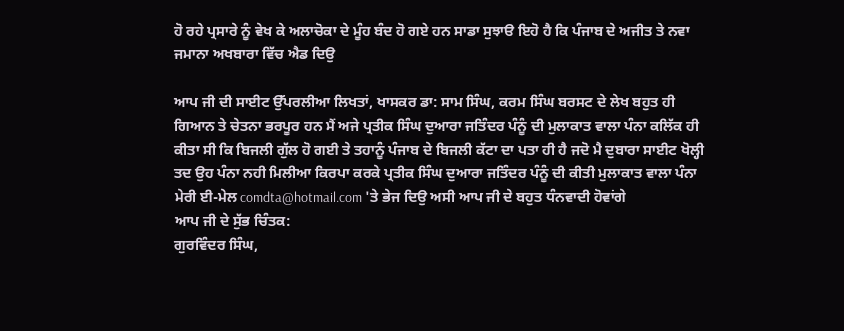ਹੋ ਰਹੇ ਪ੍ਰਸਾਰੇ ਨੂੰ ਵੇਖ ਕੇ ਅਲਾਚੋਕਾ ਦੇ ਮੂੰਹ ਬੰਦ ਹੋ ਗਏ ਹਨ ਸਾਡਾ ਸੁਝਾੳ ਇਹੋ ਹੈ ਕਿ ਪੰਜਾਬ ਦੇ ਅਜੀਤ ਤੇ ਨਵਾ ਜਮਾਨਾ ਅਖਬਾਰਾ ਵਿੱਚ ਐਡ ਦਿਉ

ਆਪ ਜੀ ਦੀ ਸਾਈਟ ਉੱਪਰਲੀਆ ਲਿਖਤਾਂ, ਖਾਸਕਰ ਡਾ: ਸਾਮ ਸਿੰਘ, ਕਰਮ ਸਿੰਘ ਬਰਸਟ ਦੇ ਲੇਖ ਬਹੁਤ ਹੀ ਗਿਆਨ ਤੇ ਚੇਤਨਾ ਭਰਪੂਰ ਹਨ ਮੈਂ ਅਜੇ ਪ੍ਰਤੀਕ ਸਿੰਘ ਦੁਆਰਾ ਜਤਿੰਦਰ ਪੰਨੂੰ ਦੀ ਮੁਲਾਕਾਤ ਵਾਲਾ ਪੰਨਾ ਕਲਿੱਕ ਹੀ ਕੀਤਾ ਸੀ ਕਿ ਬਿਜਲੀ ਗੁੱਲ ਹੋ ਗਈ ਤੇ ਤਹਾਨੂੰ ਪੰਜਾਬ ਦੇ ਬਿਜਲੀ ਕੱਟਾ ਦਾ ਪਤਾ ਹੀ ਹੈ ਜਦੋ ਮੈ ਦੁਬਾਰਾ ਸਾਈਟ ਖੋਲ੍ਹੀ ਤਦ ਉਹ ਪੰਨਾ ਨਹੀ ਮਿਲੀਆ ਕਿਰਪਾ ਕਰਕੇ ਪ੍ਰਤੀਕ ਸਿੰਘ ਦੁਆਰਾ ਜਤਿੰਦਰ ਪੰਨੂੰ ਦੀ ਕੀਤੀ ਮੁਲਾਕਾਤ ਵਾਲਾ ਪੰਨਾ ਮੇਰੀ ਈ-ਮੇਲ comdta@hotmail.com 'ਤੇ ਭੇਜ ਦਿਉ ਅਸੀ ਆਪ ਜੀ ਦੇ ਬਹੁਤ ਧੰਨਵਾਦੀ ਹੋਵਾਂਗੇ
ਆਪ ਜੀ ਦੇ ਸੁੱਭ ਚਿੰਤਕ:
ਗੁਰਵਿੰਦਰ ਸਿੰਘ,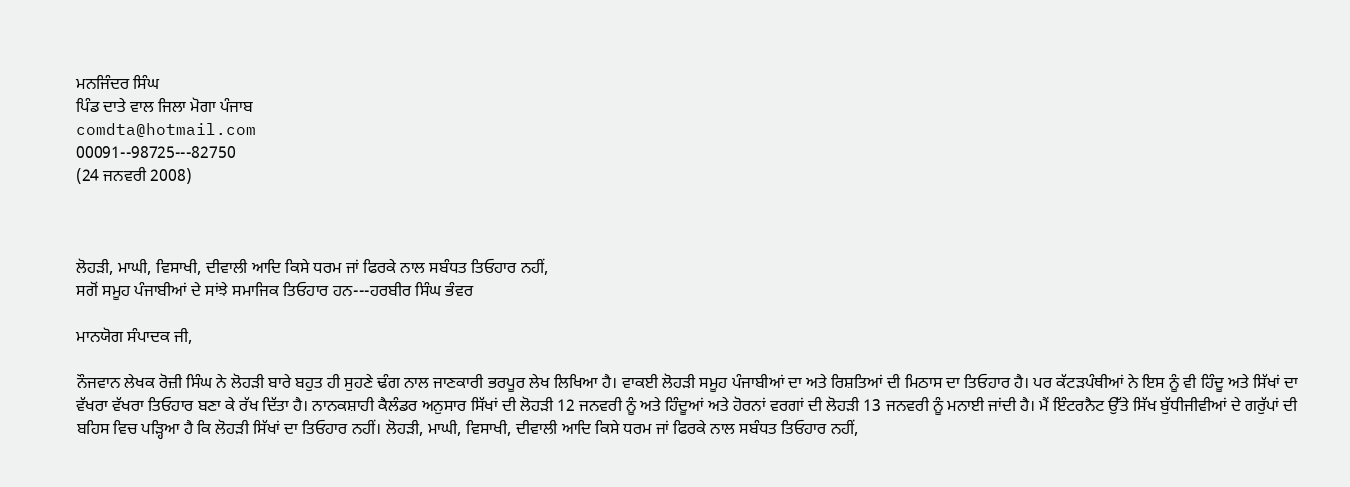ਮਨਜਿੰਦਰ ਸਿੰਘ
ਪਿੰਡ ਦਾਤੇ ਵਾਲ ਜਿਲਾ ਮੋਗਾ ਪੰਜਾਬ
comdta@hotmail.com
00091--98725---82750
(24 ਜਨਵਰੀ 2008)



ਲੋਹੜੀ, ਮਾਘੀ, ਵਿਸਾਖੀ, ਦੀਵਾਲੀ ਆਦਿ ਕਿਸੇ ਧਰਮ ਜਾਂ ਫਿਰਕੇ ਨਾਲ ਸਬੰਧਤ ਤਿਓਹਾਰ ਨਹੀਂ,
ਸਗੋਂ ਸਮੂਹ ਪੰਜਾਬੀਆਂ ਦੇ ਸਾਂਝੇ ਸਮਾਜਿਕ ਤਿਓਹਾਰ ਹਨ---ਹਰਬੀਰ ਸਿੰਘ ਭੰਵਰ

ਮਾਨਯੋਗ ਸੰਪਾਦਕ ਜੀ,

ਨੌਜਵਾਨ ਲੇਖਕ ਰੋਜ਼ੀ ਸਿੰਘ ਨੇ ਲੋਹੜੀ ਬਾਰੇ ਬਹੁਤ ਹੀ ਸੁਹਣੇ ਢੰਗ ਨਾਲ ਜਾਣਕਾਰੀ ਭਰਪੂਰ ਲੇਖ ਲਿਖਿਆ ਹੈ। ਵਾਕਈ ਲੋਹੜੀ ਸਮੂਹ ਪੰਜਾਬੀਆਂ ਦਾ ਅਤੇ ਰਿਸ਼ਤਿਆਂ ਦੀ ਮਿਠਾਸ ਦਾ ਤਿਓਹਾਰ ਹੈ। ਪਰ ਕੱਟੜਪੰਥੀਆਂ ਨੇ ਇਸ ਨੂੰ ਵੀ ਹਿੰਦੂ ਅਤੇ ਸਿੱਖਾਂ ਦਾ ਵੱਖਰਾ ਵੱਖਰਾ ਤਿਓਹਾਰ ਬਣਾ ਕੇ ਰੱਖ ਦਿੱਤਾ ਹੈ। ਨਾਨਕਸ਼ਾਹੀ ਕੈਲੰਡਰ ਅਨੁਸਾਰ ਸਿੱਖਾਂ ਦੀ ਲੋਹੜੀ 12 ਜਨਵਰੀ ਨੂੰ ਅਤੇ ਹਿੰਦੂਆਂ ਅਤੇ ਹੋਰਨਾਂ ਵਰਗਾਂ ਦੀ ਲੋਹੜੀ 13 ਜਨਵਰੀ ਨੂੰ ਮਨਾਈ ਜਾਂਦੀ ਹੈ। ਮੈਂ ਇੰਟਰਨੈਟ ਉੱਤੇ ਸਿੱਖ ਬੁੱਧੀਜੀਵੀਆਂ ਦੇ ਗਰੁੱਪਾਂ ਦੀ ਬਹਿਸ ਵਿਚ ਪੜ੍ਹਿਆ ਹੈ ਕਿ ਲੋਹੜੀ ਸਿੱਖਾਂ ਦਾ ਤਿਓਹਾਰ ਨਹੀਂ। ਲੋਹੜੀ, ਮਾਘੀ, ਵਿਸਾਖੀ, ਦੀਵਾਲੀ ਆਦਿ ਕਿਸੇ ਧਰਮ ਜਾਂ ਫਿਰਕੇ ਨਾਲ ਸਬੰਧਤ ਤਿਓਹਾਰ ਨਹੀਂ,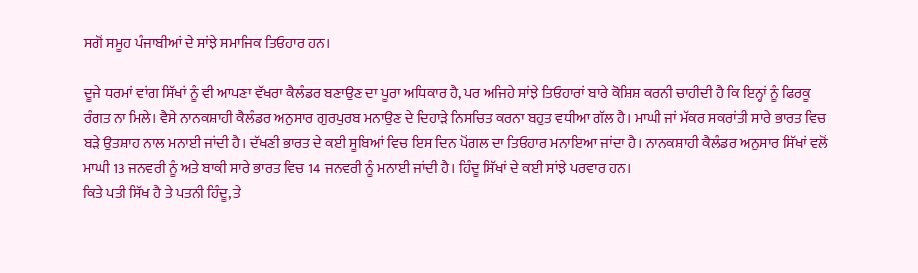ਸਗੋਂ ਸਮੂਹ ਪੰਜਾਬੀਆਂ ਦੇ ਸਾਂਝੇ ਸਮਾਜਿਕ ਤਿਓਹਾਰ ਹਨ।

ਦੂਜੇ ਧਰਮਾਂ ਵਾਂਗ ਸਿੱਖਾਂ ਨੂੰ ਵੀ ਆਪਣਾ ਵੱਖਰਾ ਕੈਲੰਡਰ ਬਣਾਉਣ ਦਾ ਪੂਰਾ ਅਧਿਕਾਰ ਹੈ, ਪਰ ਅਜਿਹੇ ਸਾਂਝੇ ਤਿਓਹਾਰਾਂ ਬਾਰੇ ਕੋਸ਼ਿਸ਼ ਕਰਨੀ ਚਾਹੀਦੀ ਹੈ ਕਿ ਇਨ੍ਹਾਂ ਨੂੰ ਫਿਰਕੂ ਰੰਗਤ ਨਾ ਮਿਲੇ। ਵੈਸੇ ਨਾਨਕਸ਼ਾਹੀ ਕੈਲੰਡਰ ਅਨੁਸਾਰ ਗੁਰਪੁਰਬ ਮਨਾਉਣ ਦੇ ਦਿਹਾੜੇ ਨਿਸਚਿਤ ਕਰਨਾ ਬਹੁਤ ਵਧੀਆ ਗੱਲ ਹੈ। ਮਾਘੀ ਜਾਂ ਮੱਕਰ ਸਕਰਾਂਤੀ ਸਾਰੇ ਭਾਰਤ ਵਿਚ ਬੜੇ ਉਤਸ਼ਾਹ ਨਾਲ ਮਨਾਈ ਜਾਂਦੀ ਹੈ। ਦੱਖਣੀ ਭਾਰਤ ਦੇ ਕਈ ਸੂਬਿਆਂ ਵਿਚ ਇਸ ਦਿਨ ਪੋਂਗਲ ਦਾ ਤਿਓਹਾਰ ਮਨਾਇਆ ਜਾਂਦਾ ਹੈ। ਨਾਨਕਸ਼ਾਹੀ ਕੈਲੰਡਰ ਅਨੁਸਾਰ ਸਿੱਖਾਂ ਵਲੋਂ ਮਾਘੀ 13 ਜਨਵਰੀ ਨੂੰ ਅਤੇ ਬਾਕੀ ਸਾਰੇ ਭਾਰਤ ਵਿਚ 14 ਜਨਵਰੀ ਨੂੰ ਮਨਾਈ ਜਾਂਦੀ ਹੈ। ਹਿੰਦੂ ਸਿੱਖਾਂ ਦੇ ਕਈ ਸਾਂਝੇ ਪਰਵਾਰ ਹਨ।
ਕਿਤੇ ਪਤੀ ਸਿੱਖ ਹੈ ਤੇ ਪਤਨੀ ਹਿੰਦੂ, ਤੇ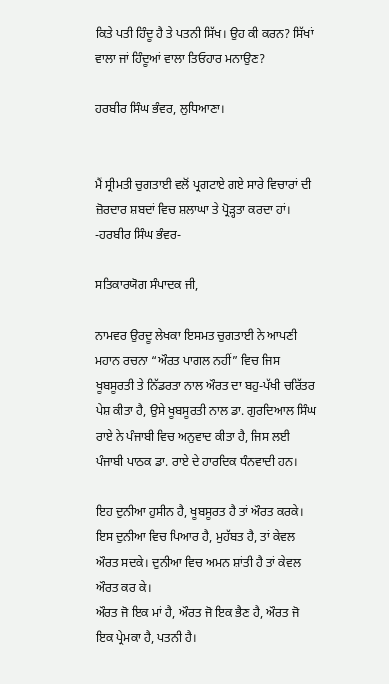ਕਿਤੇ ਪਤੀ ਹਿੰਦੂ ਹੈ ਤੇ ਪਤਨੀ ਸਿੱਖ। ਉਹ ਕੀ ਕਰਨ? ਸਿੱਖਾਂ ਵਾਲਾ ਜਾਂ ਹਿੰਦੂਆਂ ਵਾਲਾ ਤਿਓਹਾਰ ਮਨਾਉਣ?

ਹਰਬੀਰ ਸਿੰਘ ਭੰਵਰ, ਲੁਧਿਆਣਾ।


ਮੈਂ ਸ੍ਰੀਮਤੀ ਚੁਗਤਾਈ ਵਲੋਂ ਪ੍ਰਗਟਾਏ ਗਏ ਸਾਰੇ ਵਿਚਾਰਾਂ ਦੀ ਜ਼ੋਰਦਾਰ ਸ਼ਬਦਾਂ ਵਿਚ ਸ਼ਲਾਘਾ ਤੇ ਪ੍ਰੋੜ੍ਹਤਾ ਕਰਦਾ ਹਾਂ।
-ਹਰਬੀਰ ਸਿੰਘ ਭੰਵਰ-

ਸਤਿਕਾਰਯੋਗ ਸੰਪਾਦਕ ਜੀ,

ਨਾਮਵਰ ਉਰਦੂ ਲੇਖਕਾ ਇਸਮਤ ਚੁਗਤਾਈ ਨੇ ਆਪਣੀ ਮਹਾਨ ਰਚਨਾ “ਔਰਤ ਪਾਗਲ ਨਹੀਂ” ਵਿਚ ਜਿਸ ਖੂਬਸੂਰਤੀ ਤੇ ਨਿੱਡਰਤਾ ਨਾਲ ਔਰਤ ਦਾ ਬਹੁ-ਪੱਖੀ ਚਰਿੱਤਰ ਪੇਸ਼ ਕੀਤਾ ਹੈ, ਉਸੇ ਖੂਬਸੂਰਤੀ ਨਾਲ ਡਾ. ਗੁਰਦਿਆਲ ਸਿੰਘ ਰਾਏ ਨੇ ਪੰਜਾਬੀ ਵਿਚ ਅਨੁਵਾਦ ਕੀਤਾ ਹੈ, ਜਿਸ ਲਈ ਪੰਜਾਬੀ ਪਾਠਕ ਡਾ. ਰਾਏ ਦੇ ਹਾਰਦਿਕ ਧੰਨਵਾਦੀ ਹਨ।

ਇਹ ਦੁਨੀਆ ਹੁਸੀਨ ਹੈ, ਖੂਬਸੂਰਤ ਹੈ ਤਾਂ ਔਰਤ ਕਰਕੇ। ਇਸ ਦੁਨੀਆ ਵਿਚ ਪਿਆਰ ਹੈ, ਮੁਹੱਬਤ ਹੈ, ਤਾਂ ਕੇਵਲ ਔਰਤ ਸਦਕੇ। ਦੁਨੀਆ ਵਿਚ ਅਮਨ ਸ਼ਾਂਤੀ ਹੈ ਤਾਂ ਕੇਵਲ ਔਰਤ ਕਰ ਕੇ।
ਔਰਤ ਜੋ ਇਕ ਮਾਂ ਹੈ, ਔਰਤ ਜੋ ਇਕ ਭੈਣ ਹੈ, ਔਰਤ ਜੋ ਇਕ ਪ੍ਰੇਮਕਾ ਹੈ, ਪਤਨੀ ਹੈ।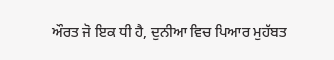ਔਰਤ ਜੋ ਇਕ ਧੀ ਹੈ, ਦੁਨੀਆ ਵਿਚ ਪਿਆਰ ਮੁਹੱਬਤ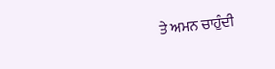ਤੇ ਅਮਨ ਚਾਹੁੰਦੀ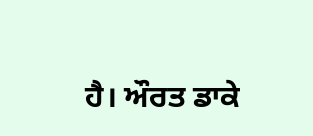ਹੈ। ਔਰਤ ਡਾਕੇ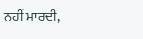ਨਹੀਂ ਮਾਰਦੀ,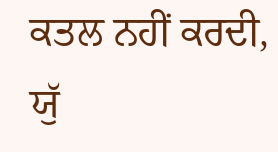ਕਤਲ ਨਹੀਂ ਕਰਦੀ, ਯੁੱ